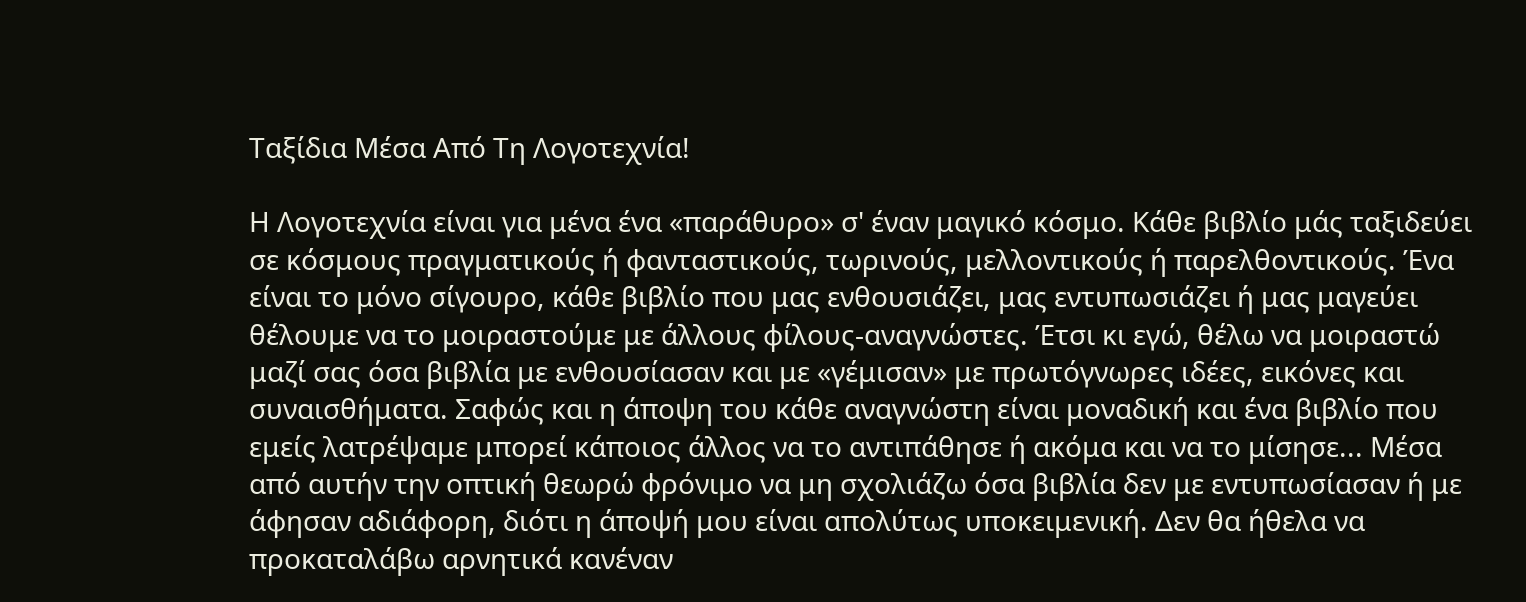Ταξίδια Μέσα Από Τη Λογοτεχνία!

Η Λογοτεχνία είναι για μένα ένα «παράθυρο» σ' έναν μαγικό κόσμο. Κάθε βιβλίο μάς ταξιδεύει σε κόσμους πραγματικούς ή φανταστικούς, τωρινούς, μελλοντικούς ή παρελθοντικούς. Ένα είναι το μόνο σίγουρο, κάθε βιβλίο που μας ενθουσιάζει, μας εντυπωσιάζει ή μας μαγεύει θέλουμε να το μοιραστούμε με άλλους φίλους-αναγνώστες. Έτσι κι εγώ, θέλω να μοιραστώ μαζί σας όσα βιβλία με ενθουσίασαν και με «γέμισαν» με πρωτόγνωρες ιδέες, εικόνες και συναισθήματα. Σαφώς και η άποψη του κάθε αναγνώστη είναι μοναδική και ένα βιβλίο που εμείς λατρέψαμε μπορεί κάποιος άλλος να το αντιπάθησε ή ακόμα και να το μίσησε... Μέσα από αυτήν την οπτική θεωρώ φρόνιμο να μη σχολιάζω όσα βιβλία δεν με εντυπωσίασαν ή με άφησαν αδιάφορη, διότι η άποψή μου είναι απολύτως υποκειμενική. Δεν θα ήθελα να προκαταλάβω αρνητικά κανέναν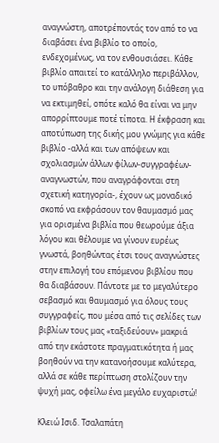αναγνώστη, αποτρέποντάς τον από το να διαβάσει ένα βιβλίο το οποίο, ενδεχομένως, να τον ενθουσιάσει. Κάθε βιβλίο απαιτεί το κατάλληλο περιβάλλον, το υπόβαθρο και την ανάλογη διάθεση για να εκτιμηθεί, οπότε καλό θα είναι να μην απορρίπτουμε ποτέ τίποτα. Η έκφραση και αποτύπωση της δικής μου γνώμης για κάθε βιβλίο -αλλά και των απόψεων και σχολιασμών άλλων φίλων-συγγραφέων-αναγνωστών, που αναγράφονται στη σχετική κατηγορία-, έχουν ως μοναδικό σκοπό να εκφράσουν τον θαυμασμό μας για ορισμένα βιβλία που θεωρούμε άξια λόγου και θέλουμε να γίνουν ευρέως γνωστά, βοηθώντας έτσι τους αναγνώστες στην επιλογή του επόμενου βιβλίου που θα διαβάσουν. Πάντοτε με το μεγαλύτερο σεβασμό και θαυμασμό για όλους τους συγγραφείς, που μέσα από τις σελίδες των βιβλίων τους μας «ταξιδεύουν» μακριά από την εκάστοτε πραγματικότητα ή μας βοηθούν να την κατανοήσουμε καλύτερα, αλλά σε κάθε περίπτωση στολίζουν την ψυχή μας, οφείλω ένα μεγάλο ευχαριστώ!

Κλειώ Ισιδ. Τσαλαπάτη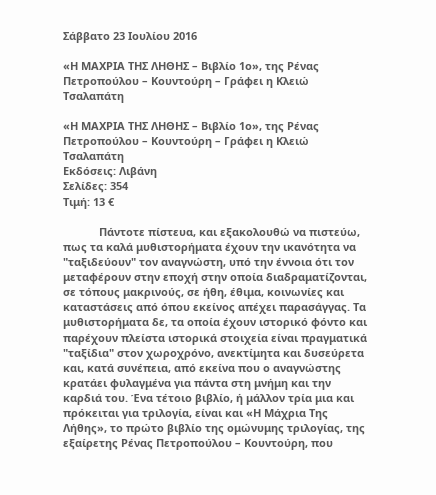Σάββατο 23 Ιουλίου 2016

«Η ΜΑΧΡΙΑ ΤΗΣ ΛΗΘΗΣ – Βιβλίο 1ο», της Ρένας Πετροπούλου – Κουντούρη – Γράφει η Κλειώ Τσαλαπάτη

«Η ΜΑΧΡΙΑ ΤΗΣ ΛΗΘΗΣ – Βιβλίο 1ο», της Ρένας Πετροπούλου – Κουντούρη – Γράφει η Κλειώ Τσαλαπάτη
Εκδόσεις: Λιβάνη
Σελίδες: 354
Τιμή: 13 €

            Πάντοτε πίστευα, και εξακολουθώ να πιστεύω, πως τα καλά μυθιστορήματα έχουν την ικανότητα να "ταξιδεύουν" τον αναγνώστη, υπό την έννοια ότι τον μεταφέρουν στην εποχή στην οποία διαδραματίζονται, σε τόπους μακρινούς, σε ήθη, έθιμα, κοινωνίες και καταστάσεις από όπου εκείνος απέχει παρασάγγας. Τα μυθιστορήματα δε, τα οποία έχουν ιστορικό φόντο και παρέχουν πλείστα ιστορικά στοιχεία είναι πραγματικά "ταξίδια" στον χωροχρόνο, ανεκτίμητα και δυσεύρετα και, κατά συνέπεια, από εκείνα που ο αναγνώστης κρατάει φυλαγμένα για πάντα στη μνήμη και την καρδιά του. Ένα τέτοιο βιβλίο, ή μάλλον τρία μια και πρόκειται για τριλογία, είναι και «Η Μάχρια Της Λήθης», το πρώτο βιβλίο της ομώνυμης τριλογίας, της εξαίρετης Ρένας Πετροπούλου – Κουντούρη, που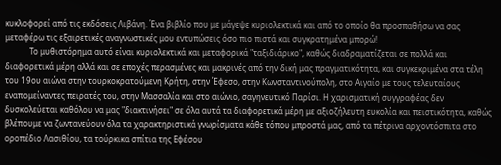κυκλοφορεί από τις εκδόσεις Λιβάνη. Ένα βιβλίο που με μάγεψε κυριολεκτικά και από το οποίο θα προσπαθήσω να σας μεταφέρω τις εξαιρετικές αναγνωστικές μου εντυπώσεις όσο πιο πιστά και συγκρατημένα μπορώ!
            Το μυθιστόρημα αυτό είναι κυριολεκτικά και μεταφορικά "ταξιδιάρικο", καθώς διαδραματίζεται σε πολλά και διαφορετικά μέρη αλλά και σε εποχές περασμένες και μακρινές από την δική μας πραγματικότητα, και συγκεκριμένα στα τέλη του 19ου αιώνα στην τουρκοκρατούμενη Κρήτη, στην Έφεσο, στην Κωνσταντινούπολη, στο Αιγαίο με τους τελευταίους εναπομείναντες πειρατές του, στην Μασσαλία και στο αιώνιο, σαγηνευτικό Παρίσι. Η χαρισματική συγγραφέας δεν δυσκολεύεται καθόλου να μας "διακτινήσει" σε όλα αυτά τα διαφορετικά μέρη με αξιοζήλευτη ευκολία και πειστικότητα, καθώς βλέπουμε να ζωντανεύουν όλα τα χαρακτηριστικά γνωρίσματα κάθε τόπου μπροστά μας, από τα πέτρινα αρχοντόσπιτα στο οροπέδιο Λασιθίου, τα τούρκικα σπίτια της Εφέσου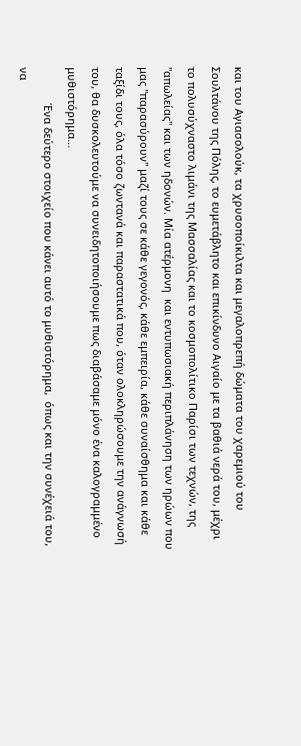και του Αγιασολούκ, τα χρυσοποίκιλτα και μεγαλοπρεπή δώματα του χαρεμιού του Σουλτάνου της Πόλης, το ευμετάβλητο και επικίνδυνο Αιγαίο με τα βαθιά νερά του, μέχρι το πολυσύχναστο λιμάνι της Μασσαλίας και το κοσμοπολίτικο Παρίσι των τεχνών, της "απωλείας" και των ηδονών. Μία ατέρμονη  και εντυπωσιακή περιπλάνηση των ηρώων που μας "παρασύρουν" μαζί τους σε κάθε γεγονός, κάθε εμπειρία, κάθε συναίσθημα και κάθε ταξίδι τους, όλα τόσο ζωντανά και παραστατικά που, όταν ολοκληρώσουμε την ανάγνωσή του, θα δυσκολευτούμε να συνειδητοποιήσουμε πως διαβάσαμε μόνο ένα καλογραμμένο μυθιστόρημα…
            Ένα δεύτερο στοιχείο που κάνει αυτό το μυθιστόρημα,  όπως και την συνέχειά του, να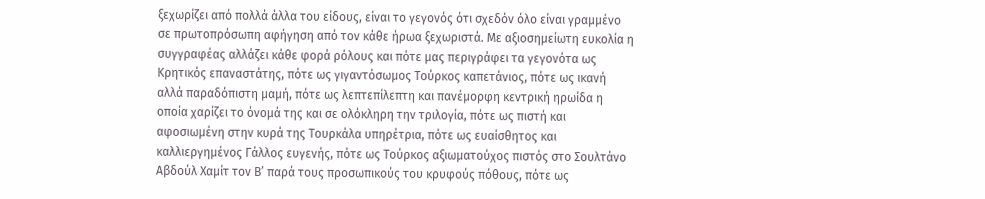ξεχωρίζει από πολλά άλλα του είδους, είναι το γεγονός ότι σχεδόν όλο είναι γραμμένο σε πρωτοπρόσωπη αφήγηση από τον κάθε ήρωα ξεχωριστά. Με αξιοσημείωτη ευκολία η συγγραφέας αλλάζει κάθε φορά ρόλους και πότε μας περιγράφει τα γεγονότα ως Κρητικός επαναστάτης, πότε ως γιγαντόσωμος Τούρκος καπετάνιος, πότε ως ικανή αλλά παραδόπιστη μαμή, πότε ως λεπτεπίλεπτη και πανέμορφη κεντρική ηρωίδα η οποία χαρίζει το όνομά της και σε ολόκληρη την τριλογία, πότε ως πιστή και αφοσιωμένη στην κυρά της Τουρκάλα υπηρέτρια, πότε ως ευαίσθητος και καλλιεργημένος Γάλλος ευγενής, πότε ως Τούρκος αξιωματούχος πιστός στο Σουλτάνο Αβδούλ Χαμίτ τον Β’ παρά τους προσωπικούς του κρυφούς πόθους, πότε ως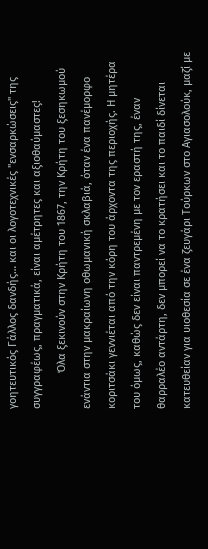γοητευτικός Γάλλος δανδής… και οι λογοτεχνικές "ενσαρκώσεις" της συγγραφέως, πραγματικά, είναι αμέτρητες και αξιοθαύμαστες!
            Όλα ξεκινούν στην Κρήτη του 1867, την Κρήτη του ξεσηκωμού ενάντια στην μακραίωνη οθωμανική σκλαβιά, όταν ένα πανέμορφο κοριτσάκι γεννιέται από την κόρη του άρχοντα της περιοχής. Η μητέρα του όμως, καθώς δεν είναι παντρεμένη με τον εραστή της, έναν θαρραλέο αντάρτη, δεν μπορεί να το κρατήσει και το παιδί δίνεται κατευθείαν για υιοθεσία σε ένα ζευγάρι Τούρκων στο Αγιασολούκ, μαζί με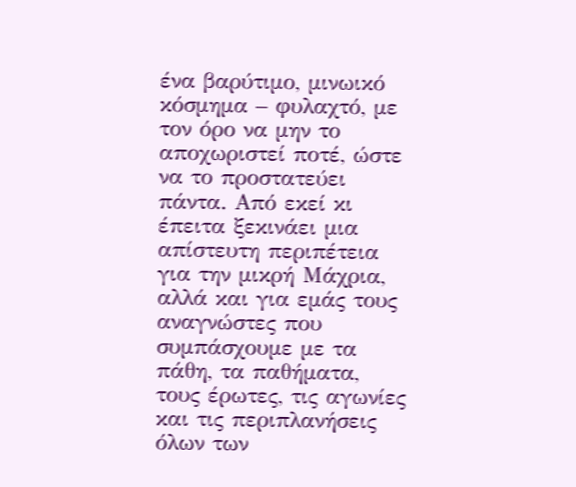ένα βαρύτιμο, μινωικό κόσμημα – φυλαχτό, με τον όρο να μην το αποχωριστεί ποτέ, ώστε να το προστατεύει πάντα. Από εκεί κι έπειτα ξεκινάει μια απίστευτη περιπέτεια για την μικρή Μάχρια, αλλά και για εμάς τους αναγνώστες που συμπάσχουμε με τα πάθη, τα παθήματα, τους έρωτες, τις αγωνίες και τις περιπλανήσεις όλων των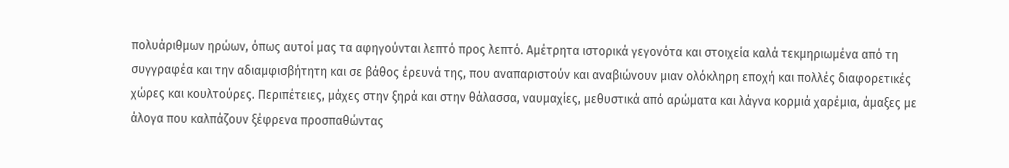πολυάριθμων ηρώων, όπως αυτοί μας τα αφηγούνται λεπτό προς λεπτό. Αμέτρητα ιστορικά γεγονότα και στοιχεία καλά τεκμηριωμένα από τη συγγραφέα και την αδιαμφισβήτητη και σε βάθος έρευνά της, που αναπαριστούν και αναβιώνουν μιαν ολόκληρη εποχή και πολλές διαφορετικές χώρες και κουλτούρες. Περιπέτειες, μάχες στην ξηρά και στην θάλασσα, ναυμαχίες, μεθυστικά από αρώματα και λάγνα κορμιά χαρέμια, άμαξες με άλογα που καλπάζουν ξέφρενα προσπαθώντας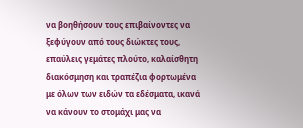να βοηθήσουν τους επιβαίνοντες να ξεφύγουν από τους διώκτες τους, επαύλεις γεμάτες πλούτο, καλαίσθητη διακόσμηση και τραπέζια φορτωμένα με όλων των ειδών τα εδέσματα, ικανά να κάνουν το στομάχι μας να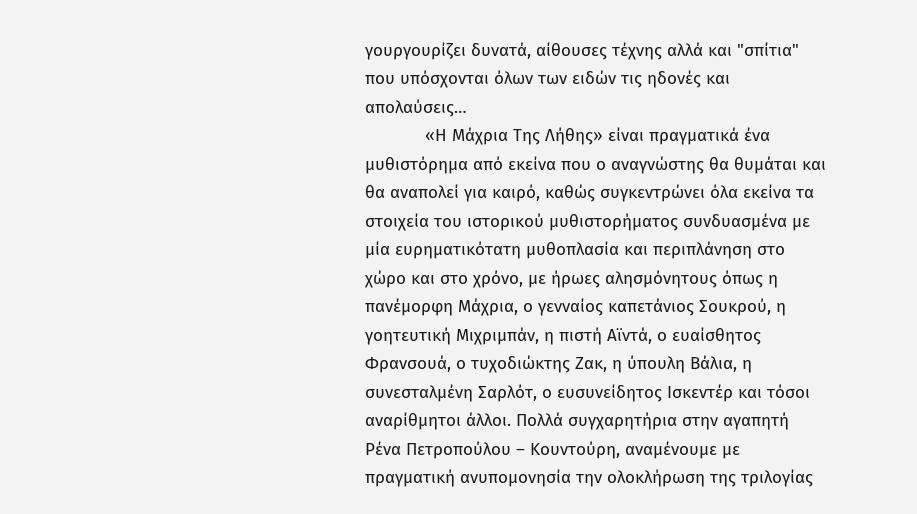γουργουρίζει δυνατά, αίθουσες τέχνης αλλά και "σπίτια" που υπόσχονται όλων των ειδών τις ηδονές και απολαύσεις…
            «Η Μάχρια Της Λήθης» είναι πραγματικά ένα μυθιστόρημα από εκείνα που ο αναγνώστης θα θυμάται και θα αναπολεί για καιρό, καθώς συγκεντρώνει όλα εκείνα τα στοιχεία του ιστορικού μυθιστορήματος συνδυασμένα με μία ευρηματικότατη μυθοπλασία και περιπλάνηση στο χώρο και στο χρόνο, με ήρωες αλησμόνητους όπως η πανέμορφη Μάχρια, ο γενναίος καπετάνιος Σουκρού, η γοητευτική Μιχριμπάν, η πιστή Αϊντά, ο ευαίσθητος Φρανσουά, ο τυχοδιώκτης Ζακ, η ύπουλη Βάλια, η συνεσταλμένη Σαρλότ, ο ευσυνείδητος Ισκεντέρ και τόσοι αναρίθμητοι άλλοι. Πολλά συγχαρητήρια στην αγαπητή Ρένα Πετροπούλου – Κουντούρη, αναμένουμε με πραγματική ανυπομονησία την ολοκλήρωση της τριλογίας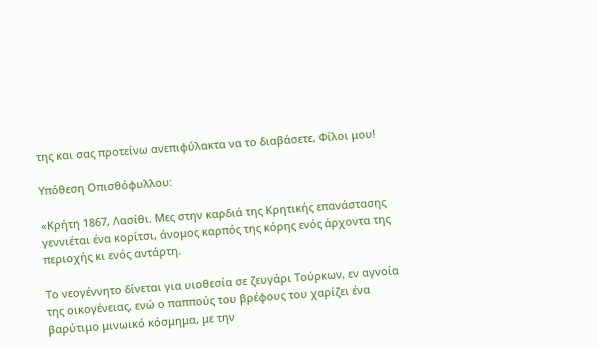της και σας προτείνω ανεπιφύλακτα να το διαβάσετε, Φίλοι μου!

Υπόθεση Οπισθόφυλλου:

«Κρήτη 1867, Λασίθι. Μες στην καρδιά της Κρητικής επανάστασης γεννιέται ένα κορίτσι, άνομος καρπός της κόρης ενός άρχοντα της περιοχής κι ενός αντάρτη.

Το νεογέννητο δίνεται για υιοθεσία σε ζευγάρι Τούρκων, εν αγνοία της οικογένειας, ενώ ο παππούς του βρέφους του χαρίζει ένα βαρύτιμο μινωικό κόσμημα, με την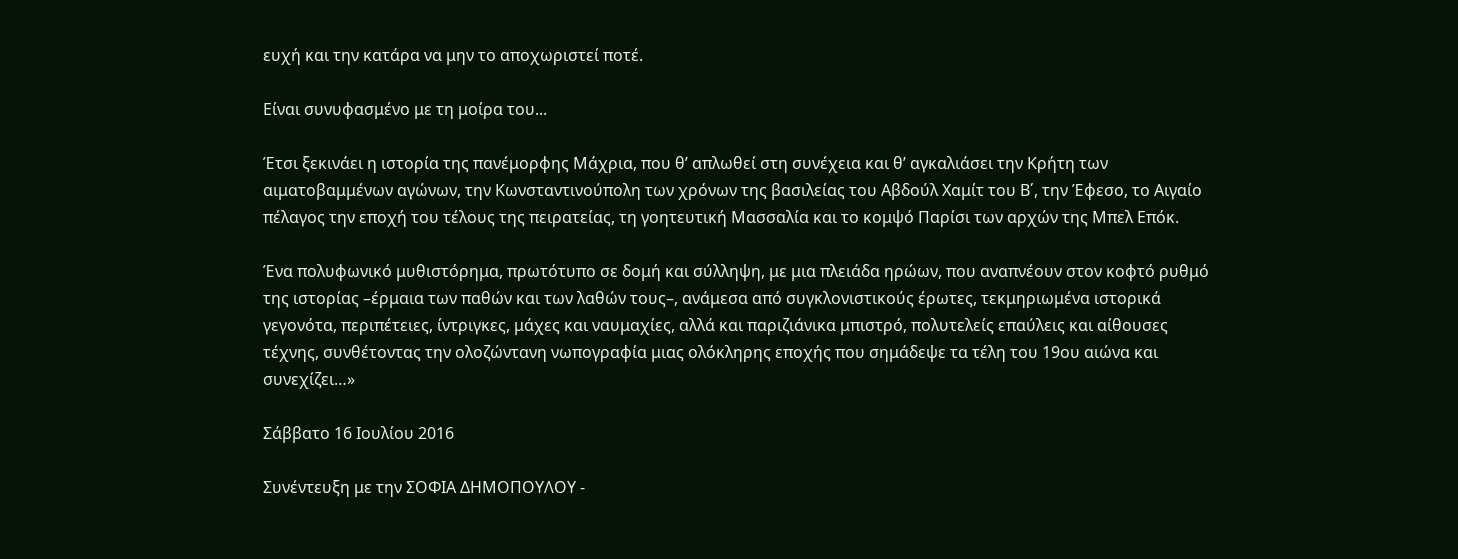ευχή και την κατάρα να μην το αποχωριστεί ποτέ.

Είναι συνυφασμένο με τη μοίρα του...

Έτσι ξεκινάει η ιστορία της πανέμορφης Μάχρια, που θ’ απλωθεί στη συνέχεια και θ’ αγκαλιάσει την Κρήτη των αιματοβαμμένων αγώνων, την Κωνσταντινούπολη των χρόνων της βασιλείας του Αβδούλ Χαμίτ του Β΄, την Έφεσο, το Αιγαίο πέλαγος την εποχή του τέλους της πειρατείας, τη γοητευτική Μασσαλία και το κομψό Παρίσι των αρχών της Μπελ Επόκ.

Ένα πολυφωνικό μυθιστόρημα, πρωτότυπο σε δομή και σύλληψη, με μια πλειάδα ηρώων, που αναπνέουν στον κοφτό ρυθμό της ιστορίας –έρμαια των παθών και των λαθών τους–, ανάμεσα από συγκλονιστικούς έρωτες, τεκμηριωμένα ιστορικά γεγονότα, περιπέτειες, ίντριγκες, μάχες και ναυμαχίες, αλλά και παριζιάνικα μπιστρό, πολυτελείς επαύλεις και αίθουσες τέχνης, συνθέτοντας την ολοζώντανη νωπογραφία μιας ολόκληρης εποχής που σημάδεψε τα τέλη του 19ου αιώνα και συνεχίζει…»

Σάββατο 16 Ιουλίου 2016

Συνέντευξη με την ΣΟΦΙΑ ΔΗΜΟΠΟΥΛΟΥ -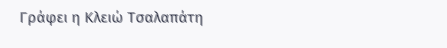Γράφει η Κλειώ Τσαλαπάτη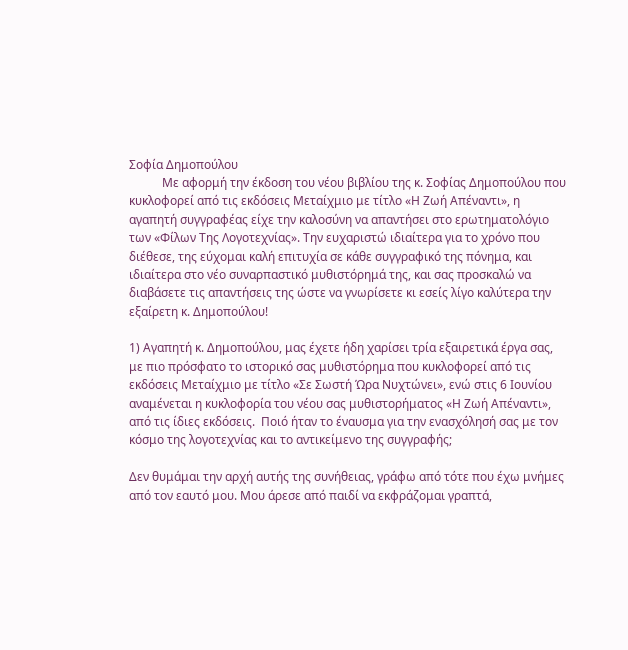Σοφία Δημοπούλου
           Με αφορμή την έκδοση του νέου βιβλίου της κ. Σοφίας Δημοπούλου που κυκλοφορεί από τις εκδόσεις Μεταίχμιο με τίτλο «Η Ζωή Απέναντι», η αγαπητή συγγραφέας είχε την καλοσύνη να απαντήσει στο ερωτηματολόγιο των «Φίλων Της Λογοτεχνίας». Την ευχαριστώ ιδιαίτερα για το χρόνο που διέθεσε, της εύχομαι καλή επιτυχία σε κάθε συγγραφικό της πόνημα, και ιδιαίτερα στο νέο συναρπαστικό μυθιστόρημά της, και σας προσκαλώ να διαβάσετε τις απαντήσεις της ώστε να γνωρίσετε κι εσείς λίγο καλύτερα την εξαίρετη κ. Δημοπούλου!

1) Αγαπητή κ. Δημοπούλου, μας έχετε ήδη χαρίσει τρία εξαιρετικά έργα σας, με πιο πρόσφατο το ιστορικό σας μυθιστόρημα που κυκλοφορεί από τις εκδόσεις Μεταίχμιο με τίτλο «Σε Σωστή Ώρα Νυχτώνει», ενώ στις 6 Ιουνίου αναμένεται η κυκλοφορία του νέου σας μυθιστορήματος «Η Ζωή Απέναντι», από τις ίδιες εκδόσεις.  Ποιό ήταν το έναυσμα για την ενασχόλησή σας με τον κόσμο της λογοτεχνίας και το αντικείμενο της συγγραφής;

Δεν θυμάμαι την αρχή αυτής της συνήθειας, γράφω από τότε που έχω μνήμες από τον εαυτό μου. Μου άρεσε από παιδί να εκφράζομαι γραπτά,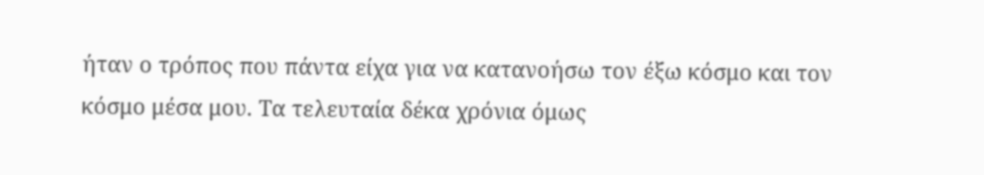ήταν ο τρόπος που πάντα είχα για να κατανοήσω τον έξω κόσμο και τον κόσμο μέσα μου. Τα τελευταία δέκα χρόνια όμως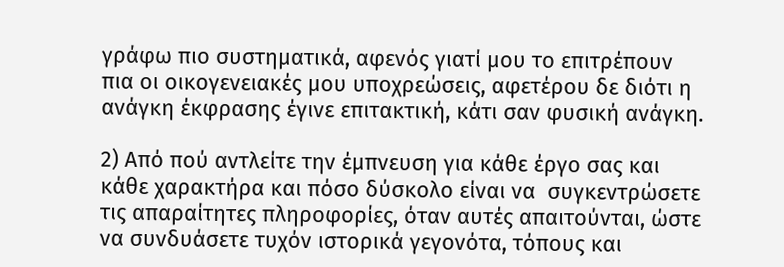γράφω πιο συστηματικά, αφενός γιατί μου το επιτρέπουν πια οι οικογενειακές μου υποχρεώσεις, αφετέρου δε διότι η ανάγκη έκφρασης έγινε επιτακτική, κάτι σαν φυσική ανάγκη.

2) Από πού αντλείτε την έμπνευση για κάθε έργο σας και κάθε χαρακτήρα και πόσο δύσκολο είναι να  συγκεντρώσετε τις απαραίτητες πληροφορίες, όταν αυτές απαιτούνται, ώστε να συνδυάσετε τυχόν ιστορικά γεγονότα, τόπους και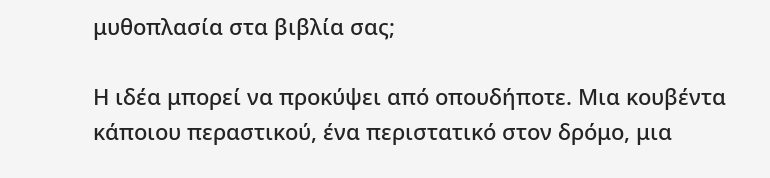μυθοπλασία στα βιβλία σας;

Η ιδέα μπορεί να προκύψει από οπουδήποτε. Μια κουβέντα κάποιου περαστικού, ένα περιστατικό στον δρόμο, μια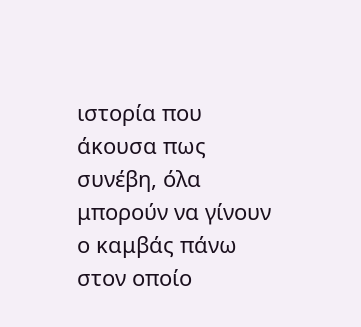ιστορία που άκουσα πως συνέβη, όλα μπορούν να γίνουν ο καμβάς πάνω στον οποίο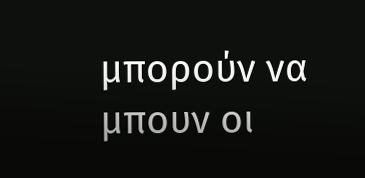μπορούν να μπουν οι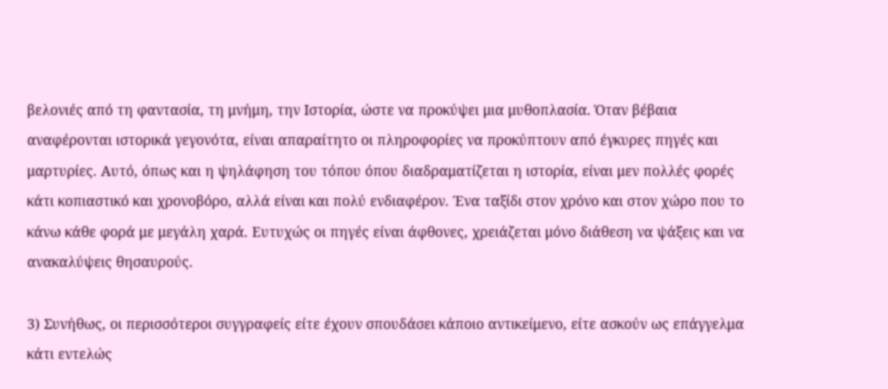βελονιές από τη φαντασία, τη μνήμη, την Ιστορία, ώστε να προκύψει μια μυθοπλασία. Όταν βέβαια αναφέρονται ιστορικά γεγονότα, είναι απαραίτητο οι πληροφορίες να προκύπτουν από έγκυρες πηγές και μαρτυρίες. Αυτό, όπως και η ψηλάφηση του τόπου όπου διαδραματίζεται η ιστορία, είναι μεν πολλές φορές κάτι κοπιαστικό και χρονοβόρο, αλλά είναι και πολύ ενδιαφέρον. Ένα ταξίδι στον χρόνο και στον χώρο που το κάνω κάθε φορά με μεγάλη χαρά. Ευτυχώς οι πηγές είναι άφθονες, χρειάζεται μόνο διάθεση να ψάξεις και να ανακαλύψεις θησαυρούς.

3) Συνήθως, οι περισσότεροι συγγραφείς είτε έχουν σπουδάσει κάποιο αντικείμενο, είτε ασκούν ως επάγγελμα κάτι εντελώς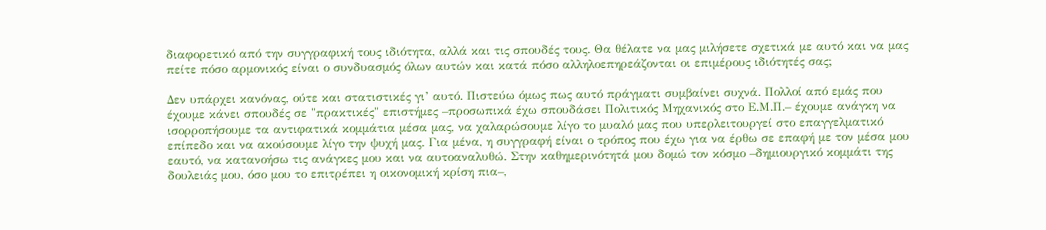διαφορετικό από την συγγραφική τους ιδιότητα, αλλά και τις σπουδές τους. Θα θέλατε να μας μιλήσετε σχετικά με αυτό και να μας πείτε πόσο αρμονικός είναι ο συνδυασμός όλων αυτών και κατά πόσο αλληλοεπηρεάζονται οι επιμέρους ιδιότητές σας;

Δεν υπάρχει κανόνας, ούτε και στατιστικές γι’ αυτό. Πιστεύω όμως πως αυτό πράγματι συμβαίνει συχνά. Πολλοί από εμάς που έχουμε κάνει σπουδές σε "πρακτικές" επιστήμες –προσωπικά έχω σπουδάσει Πολιτικός Μηχανικός στο Ε.Μ.Π.– έχουμε ανάγκη να ισορροπήσουμε τα αντιφατικά κομμάτια μέσα μας, να χαλαρώσουμε λίγο το μυαλό μας που υπερλειτουργεί στο επαγγελματικό επίπεδο και να ακούσουμε λίγο την ψυχή μας. Για μένα, η συγγραφή είναι ο τρόπος που έχω για να έρθω σε επαφή με τον μέσα μου εαυτό, να κατανοήσω τις ανάγκες μου και να αυτοαναλυθώ. Στην καθημερινότητά μου δομώ τον κόσμο –δημιουργικό κομμάτι της δουλειάς μου, όσο μου το επιτρέπει η οικονομική κρίση πια–,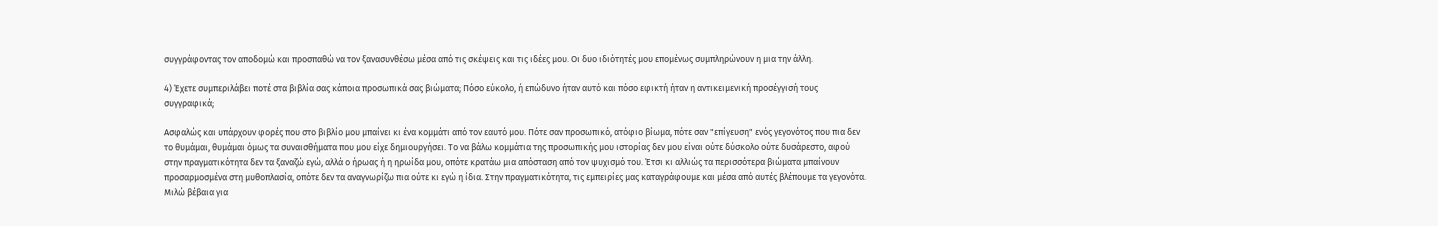συγγράφοντας τον αποδομώ και προσπαθώ να τον ξανασυνθέσω μέσα από τις σκέψεις και τις ιδέες μου. Οι δυο ιδιότητές μου επομένως συμπληρώνουν η μια την άλλη.

4) Έχετε συμπεριλάβει ποτέ στα βιβλία σας κάποια προσωπικά σας βιώματα; Πόσο εύκολο, ή επώδυνο ήταν αυτό και πόσο εφικτή ήταν η αντικειμενική προσέγγισή τους συγγραφικά;

Ασφαλώς και υπάρχουν φορές που στο βιβλίο μου μπαίνει κι ένα κομμάτι από τον εαυτό μου. Πότε σαν προσωπικό, ατόφιο βίωμα, πότε σαν "επίγευση" ενός γεγονότος που πια δεν το θυμάμαι, θυμάμαι όμως τα συναισθήματα που μου είχε δημιουργήσει. Το να βάλω κομμάτια της προσωπικής μου ιστορίας δεν μου είναι ούτε δύσκολο ούτε δυσάρεστο, αφού στην πραγματικότητα δεν τα ξαναζώ εγώ, αλλά ο ήρωας ή η ηρωίδα μου, οπότε κρατάω μια απόσταση από τον ψυχισμό του. Έτσι κι αλλιώς τα περισσότερα βιώματα μπαίνουν προσαρμοσμένα στη μυθοπλασία, οπότε δεν τα αναγνωρίζω πια ούτε κι εγώ η ίδια. Στην πραγματικότητα, τις εμπειρίες μας καταγράφουμε και μέσα από αυτές βλέπουμε τα γεγονότα. Μιλώ βέβαια για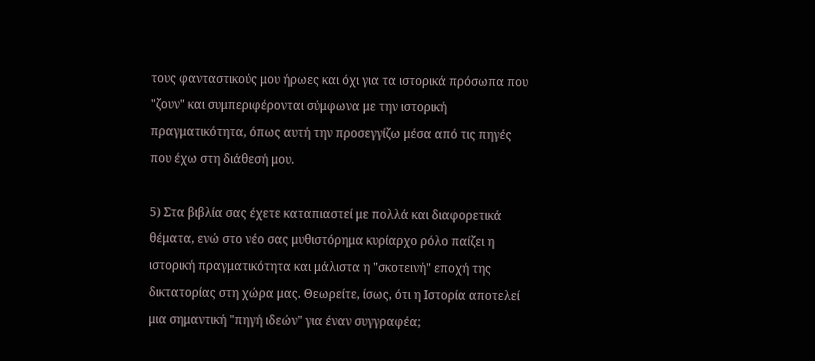τους φανταστικούς μου ήρωες και όχι για τα ιστορικά πρόσωπα που "ζουν" και συμπεριφέρονται σύμφωνα με την ιστορική πραγματικότητα, όπως αυτή την προσεγγίζω μέσα από τις πηγές που έχω στη διάθεσή μου.

5) Στα βιβλία σας έχετε καταπιαστεί με πολλά και διαφορετικά θέματα, ενώ στο νέο σας μυθιστόρημα κυρίαρχο ρόλο παίζει η ιστορική πραγματικότητα και μάλιστα η "σκοτεινή" εποχή της δικτατορίας στη χώρα μας. Θεωρείτε, ίσως, ότι η Ιστορία αποτελεί μια σημαντική "πηγή ιδεών" για έναν συγγραφέα;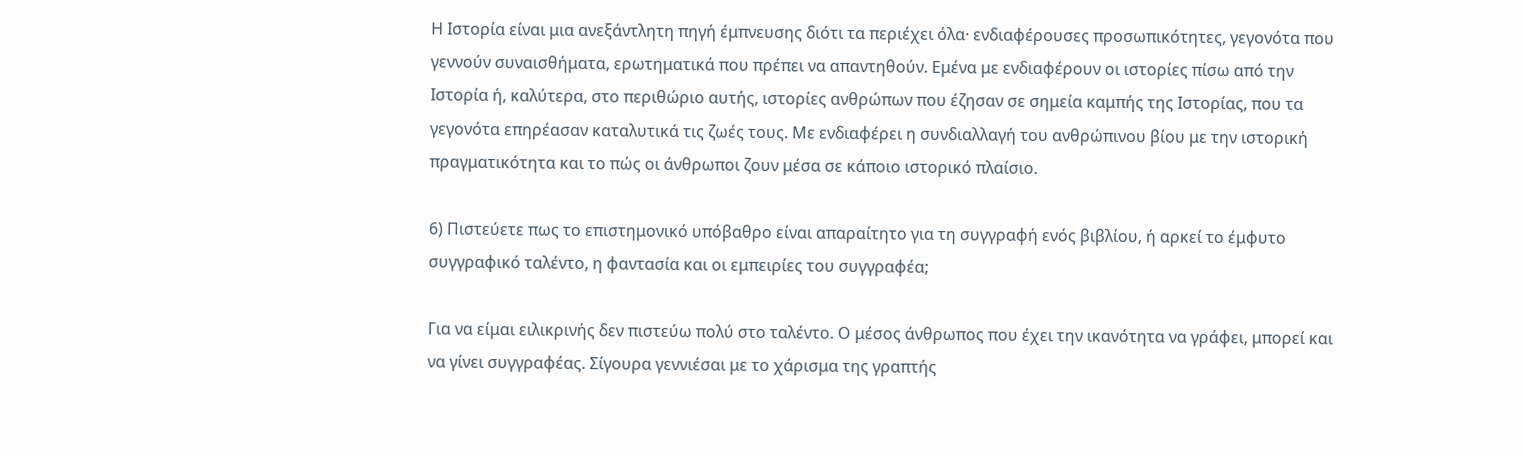Η Ιστορία είναι μια ανεξάντλητη πηγή έμπνευσης διότι τα περιέχει όλα· ενδιαφέρουσες προσωπικότητες, γεγονότα που γεννούν συναισθήματα, ερωτηματικά που πρέπει να απαντηθούν. Εμένα με ενδιαφέρουν οι ιστορίες πίσω από την Ιστορία ή, καλύτερα, στο περιθώριο αυτής, ιστορίες ανθρώπων που έζησαν σε σημεία καμπής της Ιστορίας, που τα γεγονότα επηρέασαν καταλυτικά τις ζωές τους. Με ενδιαφέρει η συνδιαλλαγή του ανθρώπινου βίου με την ιστορική πραγματικότητα και το πώς οι άνθρωποι ζουν μέσα σε κάποιο ιστορικό πλαίσιο.

6) Πιστεύετε πως το επιστημονικό υπόβαθρο είναι απαραίτητο για τη συγγραφή ενός βιβλίου, ή αρκεί το έμφυτο συγγραφικό ταλέντο, η φαντασία και οι εμπειρίες του συγγραφέα;

Για να είμαι ειλικρινής δεν πιστεύω πολύ στο ταλέντο. Ο μέσος άνθρωπος που έχει την ικανότητα να γράφει, μπορεί και να γίνει συγγραφέας. Σίγουρα γεννιέσαι με το χάρισμα της γραπτής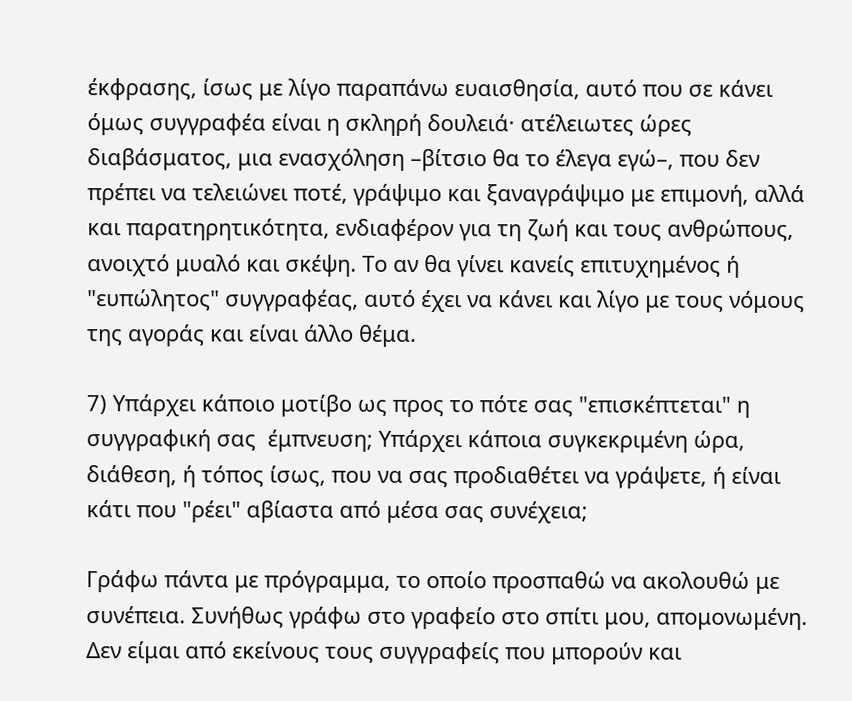έκφρασης, ίσως με λίγο παραπάνω ευαισθησία, αυτό που σε κάνει όμως συγγραφέα είναι η σκληρή δουλειά· ατέλειωτες ώρες διαβάσματος, μια ενασχόληση –βίτσιο θα το έλεγα εγώ–, που δεν πρέπει να τελειώνει ποτέ, γράψιμο και ξαναγράψιμο με επιμονή, αλλά και παρατηρητικότητα, ενδιαφέρον για τη ζωή και τους ανθρώπους, ανοιχτό μυαλό και σκέψη. Το αν θα γίνει κανείς επιτυχημένος ή "ευπώλητος" συγγραφέας, αυτό έχει να κάνει και λίγο με τους νόμους της αγοράς και είναι άλλο θέμα.

7) Υπάρχει κάποιο μοτίβο ως προς το πότε σας "επισκέπτεται" η συγγραφική σας  έμπνευση; Υπάρχει κάποια συγκεκριμένη ώρα, διάθεση, ή τόπος ίσως, που να σας προδιαθέτει να γράψετε, ή είναι κάτι που "ρέει" αβίαστα από μέσα σας συνέχεια;

Γράφω πάντα με πρόγραμμα, το οποίο προσπαθώ να ακολουθώ με συνέπεια. Συνήθως γράφω στο γραφείο στο σπίτι μου, απομονωμένη. Δεν είμαι από εκείνους τους συγγραφείς που μπορούν και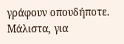γράφουν οπουδήποτε. Μάλιστα, για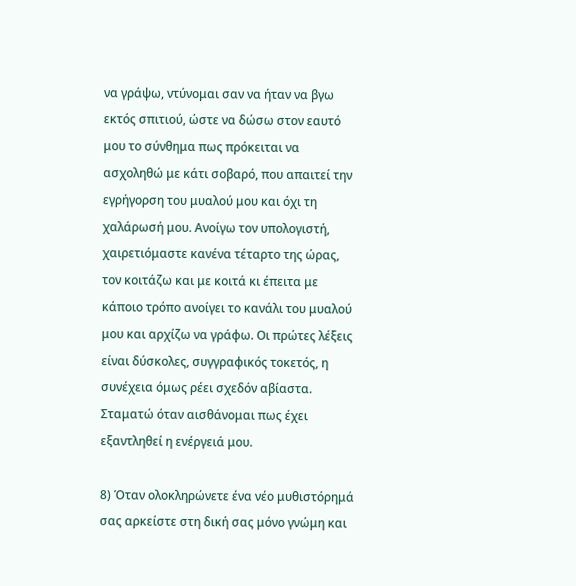να γράψω, ντύνομαι σαν να ήταν να βγω εκτός σπιτιού, ώστε να δώσω στον εαυτό μου το σύνθημα πως πρόκειται να ασχοληθώ με κάτι σοβαρό, που απαιτεί την εγρήγορση του μυαλού μου και όχι τη χαλάρωσή μου. Ανοίγω τον υπολογιστή, χαιρετιόμαστε κανένα τέταρτο της ώρας, τον κοιτάζω και με κοιτά κι έπειτα με κάποιο τρόπο ανοίγει το κανάλι του μυαλού μου και αρχίζω να γράφω. Οι πρώτες λέξεις είναι δύσκολες, συγγραφικός τοκετός, η συνέχεια όμως ρέει σχεδόν αβίαστα. Σταματώ όταν αισθάνομαι πως έχει εξαντληθεί η ενέργειά μου.

8) Όταν ολοκληρώνετε ένα νέο μυθιστόρημά σας αρκείστε στη δική σας μόνο γνώμη και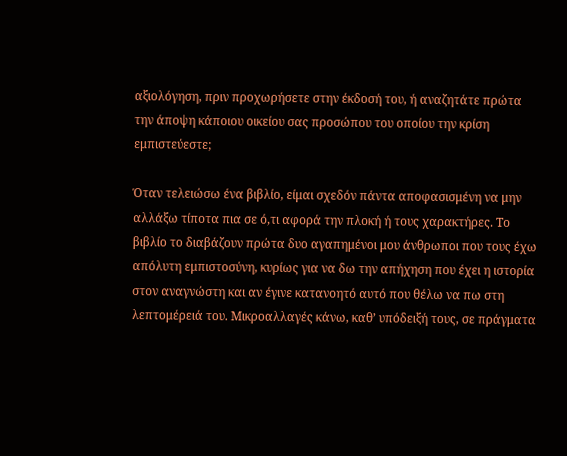αξιολόγηση, πριν προχωρήσετε στην έκδοσή του, ή αναζητάτε πρώτα την άποψη κάποιου οικείου σας προσώπου του οποίου την κρίση εμπιστεύεστε;

Όταν τελειώσω ένα βιβλίο, είμαι σχεδόν πάντα αποφασισμένη να μην αλλάξω τίποτα πια σε ό,τι αφορά την πλοκή ή τους χαρακτήρες. Το βιβλίο το διαβάζουν πρώτα δυο αγαπημένοι μου άνθρωποι που τους έχω απόλυτη εμπιστοσύνη, κυρίως για να δω την απήχηση που έχει η ιστορία στον αναγνώστη και αν έγινε κατανοητό αυτό που θέλω να πω στη λεπτομέρειά του. Μικροαλλαγές κάνω, καθ’ υπόδειξή τους, σε πράγματα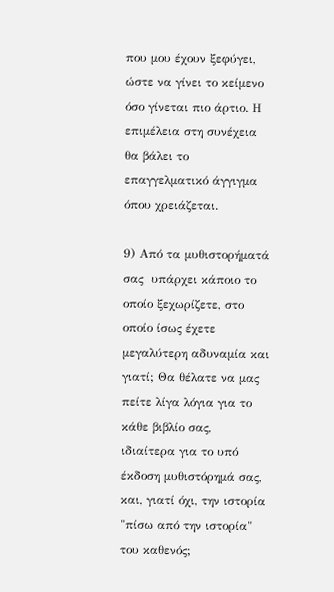που μου έχουν ξεφύγει, ώστε να γίνει το κείμενο όσο γίνεται πιο άρτιο. Η επιμέλεια στη συνέχεια θα βάλει το επαγγελματικό άγγιγμα όπου χρειάζεται.

9) Από τα μυθιστορήματά σας  υπάρχει κάποιο το οποίο ξεχωρίζετε, στο οποίο ίσως έχετε μεγαλύτερη αδυναμία και γιατί; Θα θέλατε να μας πείτε λίγα λόγια για το κάθε βιβλίο σας, ιδιαίτερα για το υπό έκδοση μυθιστόρημά σας, και, γιατί όχι, την ιστορία "πίσω από την ιστορία" του καθενός;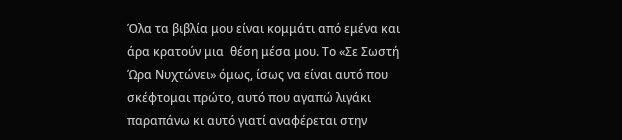Όλα τα βιβλία μου είναι κομμάτι από εμένα και άρα κρατούν μια  θέση μέσα μου. Το «Σε Σωστή Ώρα Νυχτώνει» όμως, ίσως να είναι αυτό που σκέφτομαι πρώτο, αυτό που αγαπώ λιγάκι παραπάνω κι αυτό γιατί αναφέρεται στην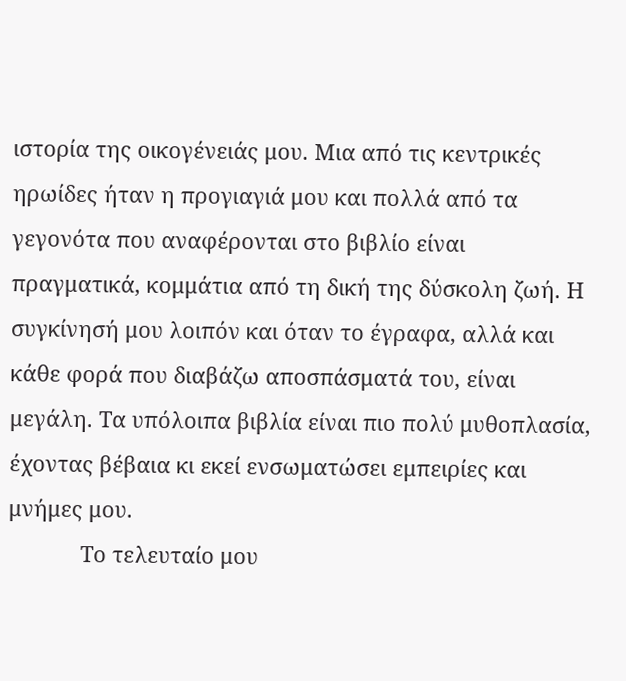ιστορία της οικογένειάς μου. Μια από τις κεντρικές ηρωίδες ήταν η προγιαγιά μου και πολλά από τα γεγονότα που αναφέρονται στο βιβλίο είναι πραγματικά, κομμάτια από τη δική της δύσκολη ζωή. Η συγκίνησή μου λοιπόν και όταν το έγραφα, αλλά και κάθε φορά που διαβάζω αποσπάσματά του, είναι μεγάλη. Τα υπόλοιπα βιβλία είναι πιο πολύ μυθοπλασία, έχοντας βέβαια κι εκεί ενσωματώσει εμπειρίες και μνήμες μου.
            Το τελευταίο μου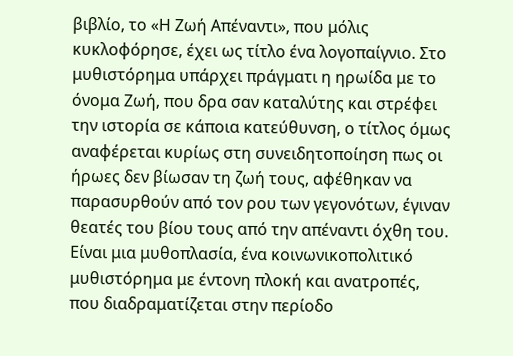βιβλίο, το «Η Ζωή Απέναντι», που μόλις κυκλοφόρησε, έχει ως τίτλο ένα λογοπαίγνιο. Στο μυθιστόρημα υπάρχει πράγματι η ηρωίδα με το όνομα Ζωή, που δρα σαν καταλύτης και στρέφει την ιστορία σε κάποια κατεύθυνση, ο τίτλος όμως αναφέρεται κυρίως στη συνειδητοποίηση πως οι ήρωες δεν βίωσαν τη ζωή τους, αφέθηκαν να παρασυρθούν από τον ρου των γεγονότων, έγιναν θεατές του βίου τους από την απέναντι όχθη του. Είναι μια μυθοπλασία, ένα κοινωνικοπολιτικό μυθιστόρημα με έντονη πλοκή και ανατροπές, που διαδραματίζεται στην περίοδο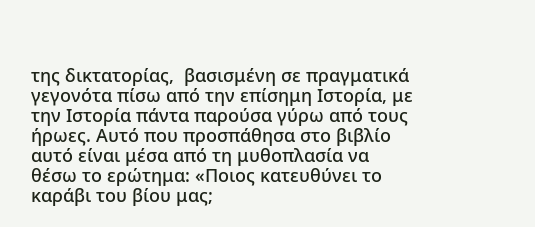της δικτατορίας,  βασισμένη σε πραγματικά γεγονότα πίσω από την επίσημη Ιστορία, με την Ιστορία πάντα παρούσα γύρω από τους ήρωες. Αυτό που προσπάθησα στο βιβλίο αυτό είναι μέσα από τη μυθοπλασία να θέσω το ερώτημα: «Ποιος κατευθύνει το καράβι του βίου μας;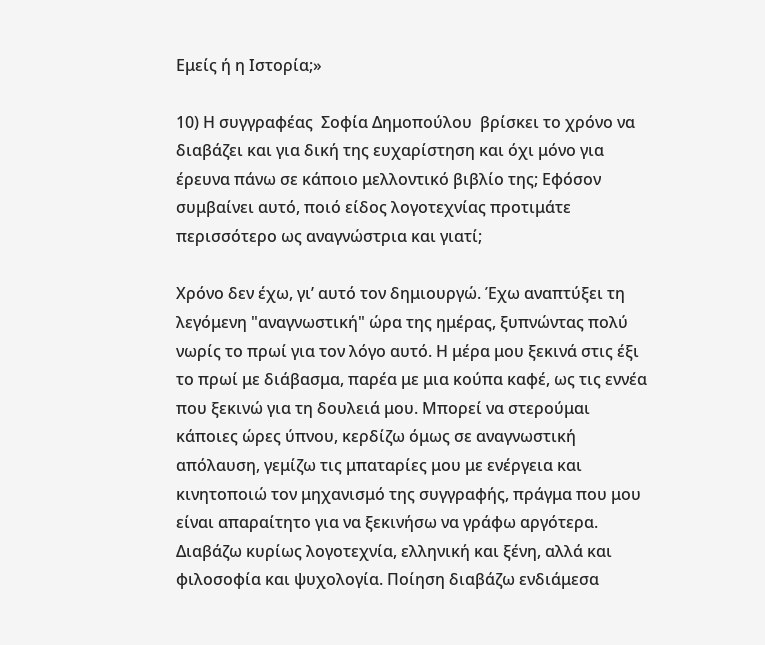Εμείς ή η Ιστορία;»

10) Η συγγραφέας  Σοφία Δημοπούλου  βρίσκει το χρόνο να διαβάζει και για δική της ευχαρίστηση και όχι μόνο για έρευνα πάνω σε κάποιο μελλοντικό βιβλίο της; Εφόσον συμβαίνει αυτό, ποιό είδος λογοτεχνίας προτιμάτε περισσότερο ως αναγνώστρια και γιατί;

Χρόνο δεν έχω, γι’ αυτό τον δημιουργώ. Έχω αναπτύξει τη λεγόμενη "αναγνωστική" ώρα της ημέρας, ξυπνώντας πολύ νωρίς το πρωί για τον λόγο αυτό. Η μέρα μου ξεκινά στις έξι το πρωί με διάβασμα, παρέα με μια κούπα καφέ, ως τις εννέα που ξεκινώ για τη δουλειά μου. Μπορεί να στερούμαι κάποιες ώρες ύπνου, κερδίζω όμως σε αναγνωστική απόλαυση, γεμίζω τις μπαταρίες μου με ενέργεια και κινητοποιώ τον μηχανισμό της συγγραφής, πράγμα που μου είναι απαραίτητο για να ξεκινήσω να γράφω αργότερα. Διαβάζω κυρίως λογοτεχνία, ελληνική και ξένη, αλλά και φιλοσοφία και ψυχολογία. Ποίηση διαβάζω ενδιάμεσα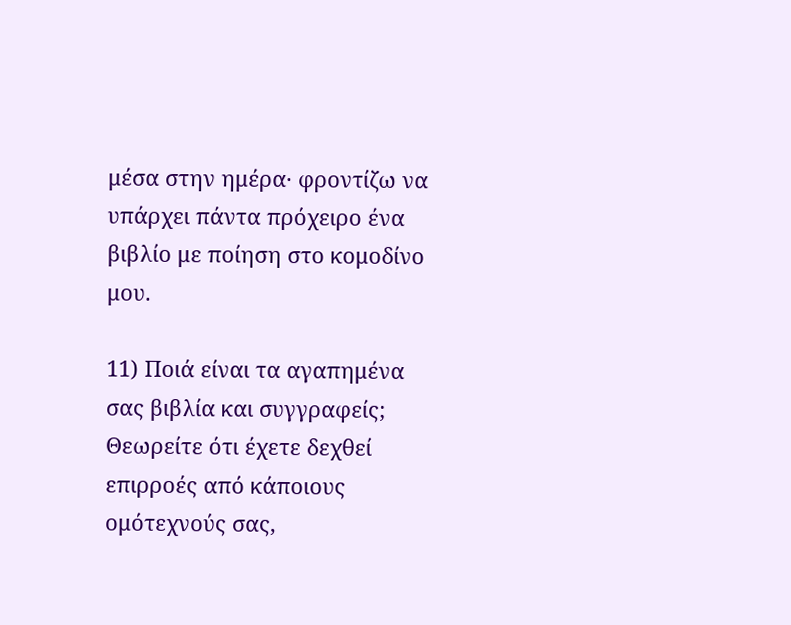μέσα στην ημέρα· φροντίζω να υπάρχει πάντα πρόχειρο ένα βιβλίο με ποίηση στο κομοδίνο μου.

11) Ποιά είναι τα αγαπημένα σας βιβλία και συγγραφείς; Θεωρείτε ότι έχετε δεχθεί επιρροές από κάποιους ομότεχνούς σας,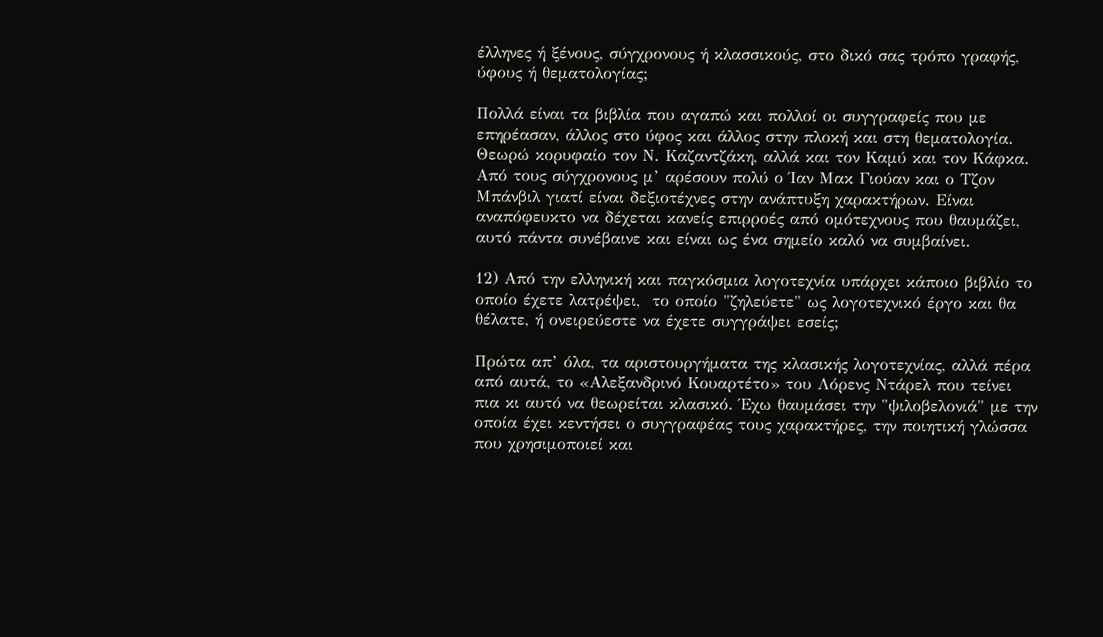έλληνες ή ξένους, σύγχρονους ή κλασσικούς, στο δικό σας τρόπο γραφής, ύφους ή θεματολογίας;

Πολλά είναι τα βιβλία που αγαπώ και πολλοί οι συγγραφείς που με επηρέασαν, άλλος στο ύφος και άλλος στην πλοκή και στη θεματολογία. Θεωρώ κορυφαίο τον Ν. Καζαντζάκη, αλλά και τον Καμύ και τον Κάφκα. Από τους σύγχρονους μ’ αρέσουν πολύ ο Ίαν Μακ Γιούαν και ο Τζον Μπάνβιλ γιατί είναι δεξιοτέχνες στην ανάπτυξη χαρακτήρων. Είναι αναπόφευκτο να δέχεται κανείς επιρροές από ομότεχνους που θαυμάζει, αυτό πάντα συνέβαινε και είναι ως ένα σημείο καλό να συμβαίνει.

12) Από την ελληνική και παγκόσμια λογοτεχνία υπάρχει κάποιο βιβλίο το οποίο έχετε λατρέψει,  το οποίο "ζηλεύετε" ως λογοτεχνικό έργο και θα θέλατε, ή ονειρεύεστε να έχετε συγγράψει εσείς;

Πρώτα απ’ όλα, τα αριστουργήματα της κλασικής λογοτεχνίας, αλλά πέρα από αυτά, το «Αλεξανδρινό Κουαρτέτο» του Λόρενς Ντάρελ που τείνει πια κι αυτό να θεωρείται κλασικό. Έχω θαυμάσει την "ψιλοβελονιά" με την οποία έχει κεντήσει ο συγγραφέας τους χαρακτήρες, την ποιητική γλώσσα που χρησιμοποιεί και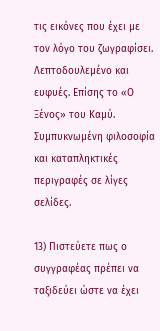τις εικόνες που έχει με τον λόγο του ζωγραφίσει. Λεπτοδουλεμένο και ευφυές. Επίσης το «Ο Ξένος» του Καμύ. Συμπυκνωμένη φιλοσοφία και καταπληκτικές περιγραφές σε λίγες σελίδες.

13) Πιστεύετε πως ο συγγραφέας πρέπει να ταξιδεύει ώστε να έχει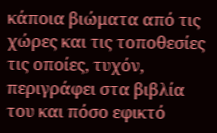κάποια βιώματα από τις χώρες και τις τοποθεσίες τις οποίες, τυχόν, περιγράφει στα βιβλία του και πόσο εφικτό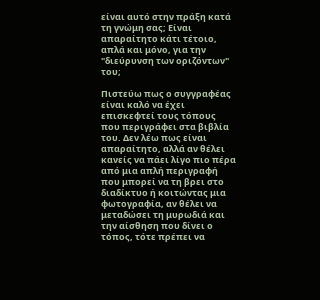είναι αυτό στην πράξη κατά τη γνώμη σας; Είναι απαραίτητο κάτι τέτοιο, απλά και μόνο, για την "διεύρυνση των οριζόντων" του;

Πιστεύω πως ο συγγραφέας είναι καλό να έχει επισκεφτεί τους τόπους που περιγράφει στα βιβλία του. Δεν λέω πως είναι απαραίτητο, αλλά αν θέλει κανείς να πάει λίγο πιο πέρα από μια απλή περιγραφή που μπορεί να τη βρει στο διαδίκτυο ή κοιτώντας μια φωτογραφία, αν θέλει να μεταδώσει τη μυρωδιά και την αίσθηση που δίνει ο τόπος, τότε πρέπει να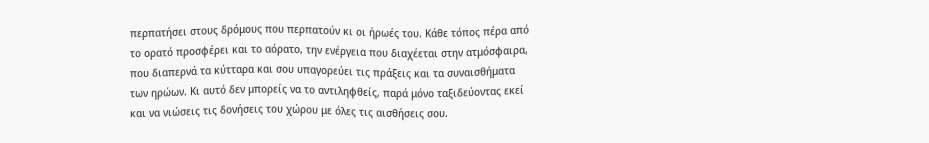περπατήσει στους δρόμους που περπατούν κι οι ήρωές του. Κάθε τόπος πέρα από το ορατό προσφέρει και το αόρατο, την ενέργεια που διαχέεται στην ατμόσφαιρα, που διαπερνά τα κύτταρα και σου υπαγορεύει τις πράξεις και τα συναισθήματα των ηρώων. Κι αυτό δεν μπορείς να το αντιληφθείς, παρά μόνο ταξιδεύοντας εκεί και να νιώσεις τις δονήσεις του χώρου με όλες τις αισθήσεις σου.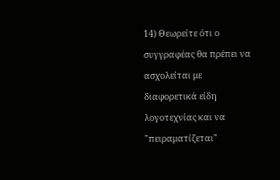14) Θεωρείτε ότι ο συγγραφέας θα πρέπει να ασχολείται με διαφορετικά είδη λογοτεχνίας και να "πειραματίζεται"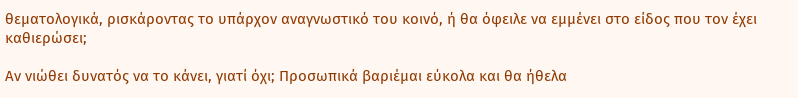θεματολογικά, ρισκάροντας το υπάρχον αναγνωστικό του κοινό, ή θα όφειλε να εμμένει στο είδος που τον έχει καθιερώσει;

Αν νιώθει δυνατός να το κάνει, γιατί όχι; Προσωπικά βαριέμαι εύκολα και θα ήθελα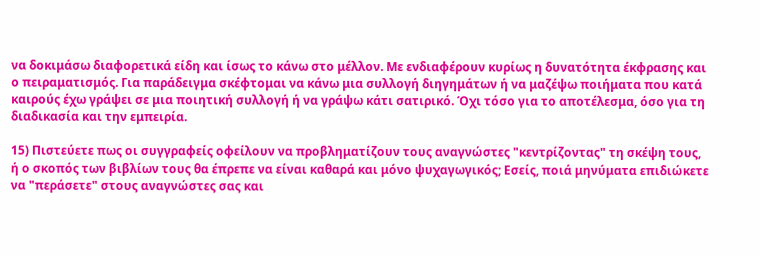να δοκιμάσω διαφορετικά είδη και ίσως το κάνω στο μέλλον. Με ενδιαφέρουν κυρίως η δυνατότητα έκφρασης και ο πειραματισμός. Για παράδειγμα σκέφτομαι να κάνω μια συλλογή διηγημάτων ή να μαζέψω ποιήματα που κατά καιρούς έχω γράψει σε μια ποιητική συλλογή ή να γράψω κάτι σατιρικό. Όχι τόσο για το αποτέλεσμα, όσο για τη διαδικασία και την εμπειρία.

15) Πιστεύετε πως οι συγγραφείς οφείλουν να προβληματίζουν τους αναγνώστες "κεντρίζοντας" τη σκέψη τους, ή ο σκοπός των βιβλίων τους θα έπρεπε να είναι καθαρά και μόνο ψυχαγωγικός; Εσείς, ποιά μηνύματα επιδιώκετε να "περάσετε" στους αναγνώστες σας και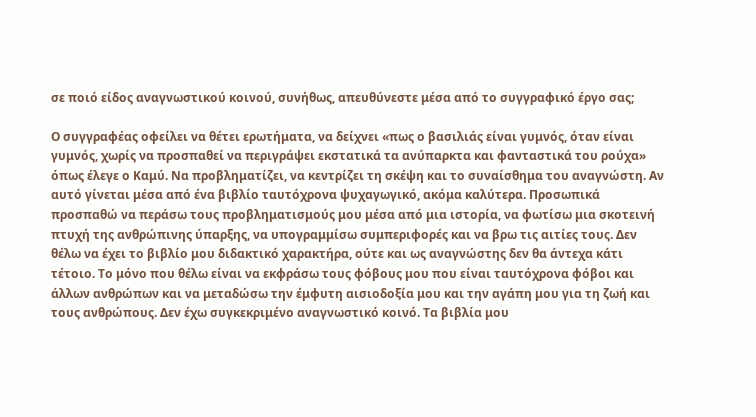σε ποιό είδος αναγνωστικού κοινού, συνήθως, απευθύνεστε μέσα από το συγγραφικό έργο σας;

Ο συγγραφέας οφείλει να θέτει ερωτήματα, να δείχνει «πως ο βασιλιάς είναι γυμνός, όταν είναι γυμνός, χωρίς να προσπαθεί να περιγράψει εκστατικά τα ανύπαρκτα και φανταστικά του ρούχα» όπως έλεγε ο Καμύ. Να προβληματίζει, να κεντρίζει τη σκέψη και το συναίσθημα του αναγνώστη. Αν αυτό γίνεται μέσα από ένα βιβλίο ταυτόχρονα ψυχαγωγικό, ακόμα καλύτερα. Προσωπικά προσπαθώ να περάσω τους προβληματισμούς μου μέσα από μια ιστορία, να φωτίσω μια σκοτεινή πτυχή της ανθρώπινης ύπαρξης, να υπογραμμίσω συμπεριφορές και να βρω τις αιτίες τους. Δεν θέλω να έχει το βιβλίο μου διδακτικό χαρακτήρα, ούτε και ως αναγνώστης δεν θα άντεχα κάτι τέτοιο. Το μόνο που θέλω είναι να εκφράσω τους φόβους μου που είναι ταυτόχρονα φόβοι και άλλων ανθρώπων και να μεταδώσω την έμφυτη αισιοδοξία μου και την αγάπη μου για τη ζωή και τους ανθρώπους. Δεν έχω συγκεκριμένο αναγνωστικό κοινό. Τα βιβλία μου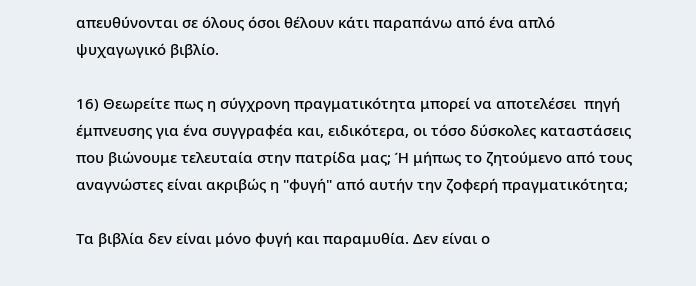απευθύνονται σε όλους όσοι θέλουν κάτι παραπάνω από ένα απλό ψυχαγωγικό βιβλίο.

16) Θεωρείτε πως η σύγχρονη πραγματικότητα μπορεί να αποτελέσει  πηγή έμπνευσης για ένα συγγραφέα και, ειδικότερα, οι τόσο δύσκολες καταστάσεις που βιώνουμε τελευταία στην πατρίδα μας; Ή μήπως το ζητούμενο από τους αναγνώστες είναι ακριβώς η "φυγή" από αυτήν την ζοφερή πραγματικότητα;

Τα βιβλία δεν είναι μόνο φυγή και παραμυθία. Δεν είναι ο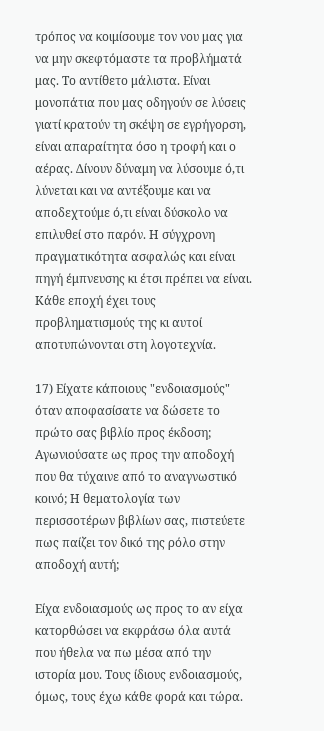τρόπος να κοιμίσουμε τον νου μας για να μην σκεφτόμαστε τα προβλήματά μας. Το αντίθετο μάλιστα. Είναι  μονοπάτια που μας οδηγούν σε λύσεις γιατί κρατούν τη σκέψη σε εγρήγορση, είναι απαραίτητα όσο η τροφή και ο αέρας. Δίνουν δύναμη να λύσουμε ό,τι λύνεται και να αντέξουμε και να αποδεχτούμε ό,τι είναι δύσκολο να επιλυθεί στο παρόν. Η σύγχρονη πραγματικότητα ασφαλώς και είναι πηγή έμπνευσης κι έτσι πρέπει να είναι. Κάθε εποχή έχει τους προβληματισμούς της κι αυτοί αποτυπώνονται στη λογοτεχνία.

17) Είχατε κάποιους "ενδοιασμούς" όταν αποφασίσατε να δώσετε το πρώτο σας βιβλίο προς έκδοση; Αγωνιούσατε ως προς την αποδοχή που θα τύχαινε από το αναγνωστικό κοινό; Η θεματολογία των περισσοτέρων βιβλίων σας, πιστεύετε πως παίζει τον δικό της ρόλο στην αποδοχή αυτή;

Είχα ενδοιασμούς ως προς το αν είχα κατορθώσει να εκφράσω όλα αυτά που ήθελα να πω μέσα από την ιστορία μου. Τους ίδιους ενδοιασμούς, όμως, τους έχω κάθε φορά και τώρα.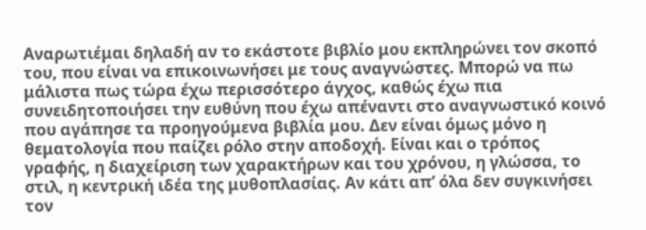Αναρωτιέμαι δηλαδή αν το εκάστοτε βιβλίο μου εκπληρώνει τον σκοπό του, που είναι να επικοινωνήσει με τους αναγνώστες. Μπορώ να πω μάλιστα πως τώρα έχω περισσότερο άγχος, καθώς έχω πια συνειδητοποιήσει την ευθύνη που έχω απέναντι στο αναγνωστικό κοινό που αγάπησε τα προηγούμενα βιβλία μου. Δεν είναι όμως μόνο η θεματολογία που παίζει ρόλο στην αποδοχή. Είναι και ο τρόπος γραφής, η διαχείριση των χαρακτήρων και του χρόνου, η γλώσσα, το στιλ, η κεντρική ιδέα της μυθοπλασίας. Αν κάτι απ’ όλα δεν συγκινήσει τον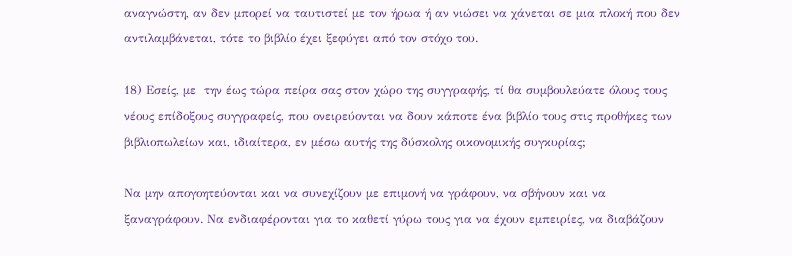αναγνώστη, αν δεν μπορεί να ταυτιστεί με τον ήρωα ή αν νιώσει να χάνεται σε μια πλοκή που δεν αντιλαμβάνεται, τότε το βιβλίο έχει ξεφύγει από τον στόχο του.

18) Εσείς, με  την έως τώρα πείρα σας στον χώρο της συγγραφής, τί θα συμβουλεύατε όλους τους νέους επίδοξους συγγραφείς, που ονειρεύονται να δουν κάποτε ένα βιβλίο τους στις προθήκες των βιβλιοπωλείων και, ιδιαίτερα, εν μέσω αυτής της δύσκολης οικονομικής συγκυρίας;

Να μην απογοητεύονται και να συνεχίζουν με επιμονή να γράφουν, να σβήνουν και να ξαναγράφουν. Να ενδιαφέρονται για το καθετί γύρω τους για να έχουν εμπειρίες, να διαβάζουν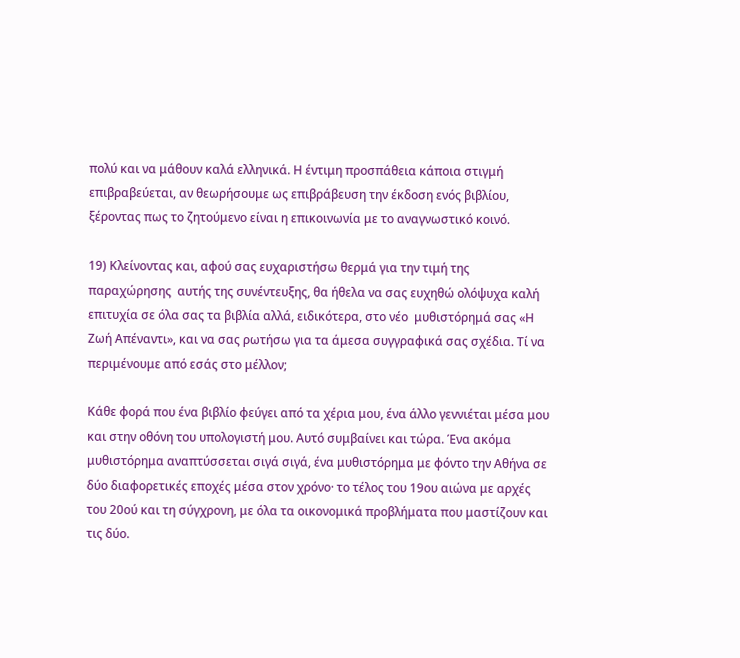πολύ και να μάθουν καλά ελληνικά. Η έντιμη προσπάθεια κάποια στιγμή επιβραβεύεται, αν θεωρήσουμε ως επιβράβευση την έκδοση ενός βιβλίου, ξέροντας πως το ζητούμενο είναι η επικοινωνία με το αναγνωστικό κοινό.

19) Κλείνοντας και, αφού σας ευχαριστήσω θερμά για την τιμή της παραχώρησης  αυτής της συνέντευξης, θα ήθελα να σας ευχηθώ ολόψυχα καλή επιτυχία σε όλα σας τα βιβλία αλλά, ειδικότερα, στο νέο  μυθιστόρημά σας «Η Ζωή Απέναντι», και να σας ρωτήσω για τα άμεσα συγγραφικά σας σχέδια. Τί να περιμένουμε από εσάς στο μέλλον;

Κάθε φορά που ένα βιβλίο φεύγει από τα χέρια μου, ένα άλλο γεννιέται μέσα μου και στην οθόνη του υπολογιστή μου. Αυτό συμβαίνει και τώρα. Ένα ακόμα μυθιστόρημα αναπτύσσεται σιγά σιγά, ένα μυθιστόρημα με φόντο την Αθήνα σε δύο διαφορετικές εποχές μέσα στον χρόνο· το τέλος του 19ου αιώνα με αρχές του 20ού και τη σύγχρονη, με όλα τα οικονομικά προβλήματα που μαστίζουν και τις δύο.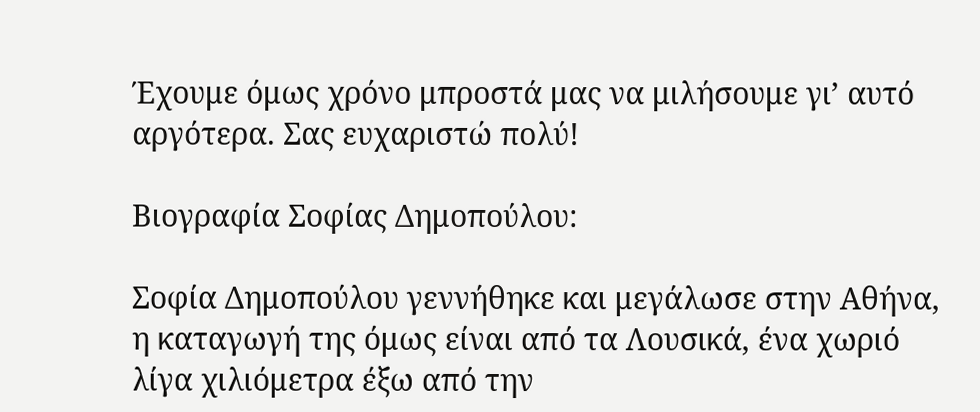Έχουμε όμως χρόνο μπροστά μας να μιλήσουμε γι’ αυτό αργότερα. Σας ευχαριστώ πολύ!

Βιογραφία Σοφίας Δημοπούλου:

Σοφία Δημοπούλου γεννήθηκε και μεγάλωσε στην Αθήνα, η καταγωγή της όμως είναι από τα Λουσικά, ένα χωριό λίγα χιλιόμετρα έξω από την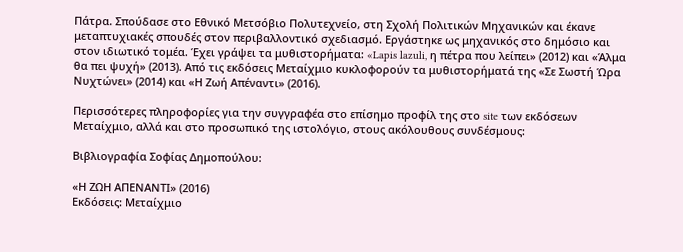Πάτρα. Σπούδασε στο Εθνικό Μετσόβιο Πολυτεχνείο, στη Σχολή Πολιτικών Μηχανικών και έκανε μεταπτυχιακές σπουδές στον περιβαλλοντικό σχεδιασμό. Εργάστηκε ως μηχανικός στο δημόσιο και στον ιδιωτικό τομέα. Έχει γράψει τα μυθιστορήματα: «Lapis lazuli, η πέτρα που λείπει» (2012) και «Άλμα θα πει ψυχή» (2013). Από τις εκδόσεις Μεταίχμιο κυκλοφορούν τα μυθιστορήματά της «Σε Σωστή Ώρα Νυχτώνει» (2014) και «Η Ζωή Απέναντι» (2016).

Περισσότερες πληροφορίες για την συγγραφέα στο επίσημο προφίλ της στο site των εκδόσεων Μεταίχμιο, αλλά και στο προσωπικό της ιστολόγιο, στους ακόλουθους συνδέσμους:

Βιβλιογραφία Σοφίας Δημοπούλου:

«Η ΖΩΗ ΑΠΕΝΑΝΤΙ» (2016)
Εκδόσεις: Μεταίχμιο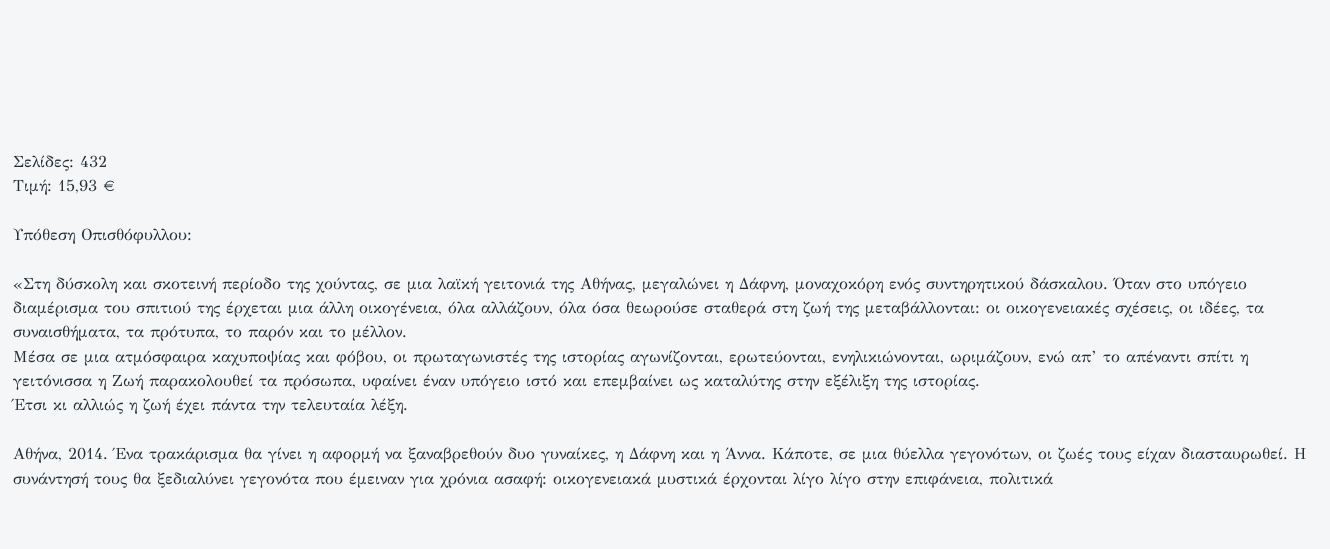Σελίδες: 432
Τιμή: 15,93 €

Υπόθεση Οπισθόφυλλου:

«Στη δύσκολη και σκοτεινή περίοδο της χούντας, σε μια λαϊκή γειτονιά της Αθήνας, μεγαλώνει η Δάφνη, μοναχοκόρη ενός συντηρητικού δάσκαλου. Όταν στο υπόγειο διαμέρισμα του σπιτιού της έρχεται μια άλλη οικογένεια, όλα αλλάζουν, όλα όσα θεωρούσε σταθερά στη ζωή της μεταβάλλονται: οι οικογενειακές σχέσεις, οι ιδέες, τα συναισθήματα, τα πρότυπα, το παρόν και το μέλλον.
Μέσα σε μια ατμόσφαιρα καχυποψίας και φόβου, οι πρωταγωνιστές της ιστορίας αγωνίζονται, ερωτεύονται, ενηλικιώνονται, ωριμάζουν, ενώ απ’ το απέναντι σπίτι η γειτόνισσα η Ζωή παρακολουθεί τα πρόσωπα, υφαίνει έναν υπόγειο ιστό και επεμβαίνει ως καταλύτης στην εξέλιξη της ιστορίας.
Έτσι κι αλλιώς η ζωή έχει πάντα την τελευταία λέξη.

Αθήνα, 2014. Ένα τρακάρισμα θα γίνει η αφορμή να ξαναβρεθούν δυο γυναίκες, η Δάφνη και η Άννα. Κάποτε, σε μια θύελλα γεγονότων, οι ζωές τους είχαν διασταυρωθεί. Η συνάντησή τους θα ξεδιαλύνει γεγονότα που έμειναν για χρόνια ασαφή: οικογενειακά μυστικά έρχονται λίγο λίγο στην επιφάνεια, πολιτικά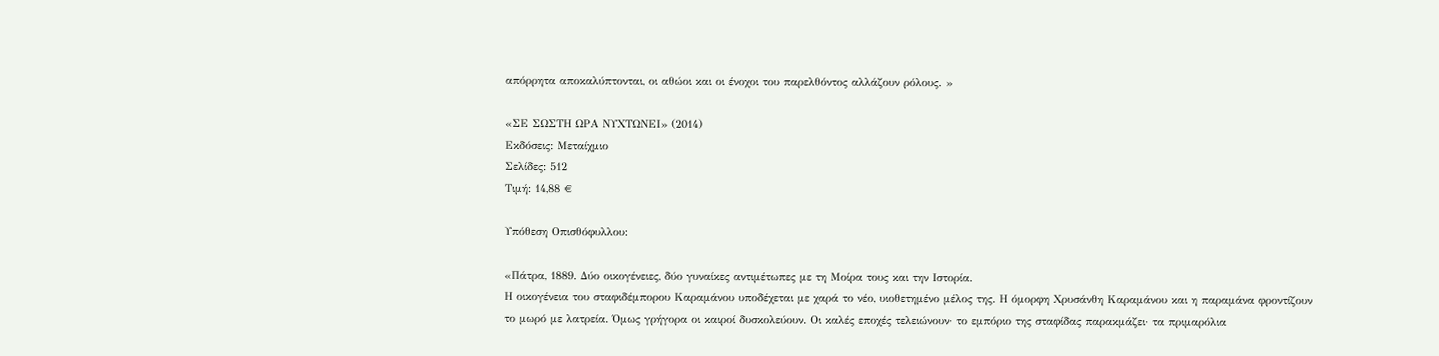απόρρητα αποκαλύπτονται, οι αθώοι και οι ένοχοι του παρελθόντος αλλάζουν ρόλους. »

«ΣΕ ΣΩΣΤΗ ΩΡΑ ΝΥΧΤΩΝΕΙ» (2014)
Εκδόσεις: Μεταίχμιο
Σελίδες: 512
Τιμή: 14,88 €

Υπόθεση Οπισθόφυλλου:

«Πάτρα, 1889. Δύο οικογένειες, δύο γυναίκες αντιμέτωπες με τη Μοίρα τους και την Ιστορία.
Η οικογένεια του σταφιδέμπορου Καραμάνου υποδέχεται με χαρά το νέο, υιοθετημένο μέλος της. Η όμορφη Χρυσάνθη Καραμάνου και η παραμάνα φροντίζουν το μωρό με λατρεία. Όμως γρήγορα οι καιροί δυσκολεύουν. Οι καλές εποχές τελειώνουν· το εμπόριο της σταφίδας παρακμάζει· τα πριμαρόλια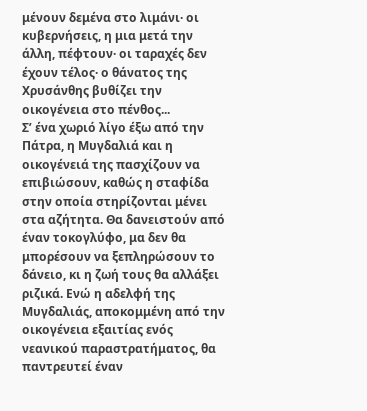μένουν δεμένα στο λιμάνι· οι κυβερνήσεις, η μια μετά την άλλη, πέφτουν· οι ταραχές δεν έχουν τέλος· ο θάνατος της Χρυσάνθης βυθίζει την οικογένεια στο πένθος...
Σ’ ένα χωριό λίγο έξω από την Πάτρα, η Μυγδαλιά και η οικογένειά της πασχίζουν να επιβιώσουν, καθώς η σταφίδα στην οποία στηρίζονται μένει στα αζήτητα. Θα δανειστούν από έναν τοκογλύφο, μα δεν θα μπορέσουν να ξεπληρώσουν το δάνειο, κι η ζωή τους θα αλλάξει ριζικά. Ενώ η αδελφή της Μυγδαλιάς, αποκομμένη από την οικογένεια εξαιτίας ενός νεανικού παραστρατήματος, θα παντρευτεί έναν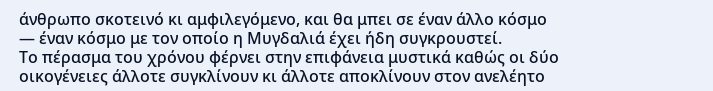άνθρωπο σκοτεινό κι αμφιλεγόμενο, και θα μπει σε έναν άλλο κόσμο — έναν κόσμο με τον οποίο η Μυγδαλιά έχει ήδη συγκρουστεί.
Το πέρασμα του χρόνου φέρνει στην επιφάνεια μυστικά καθώς οι δύο οικογένειες άλλοτε συγκλίνουν κι άλλοτε αποκλίνουν στον ανελέητο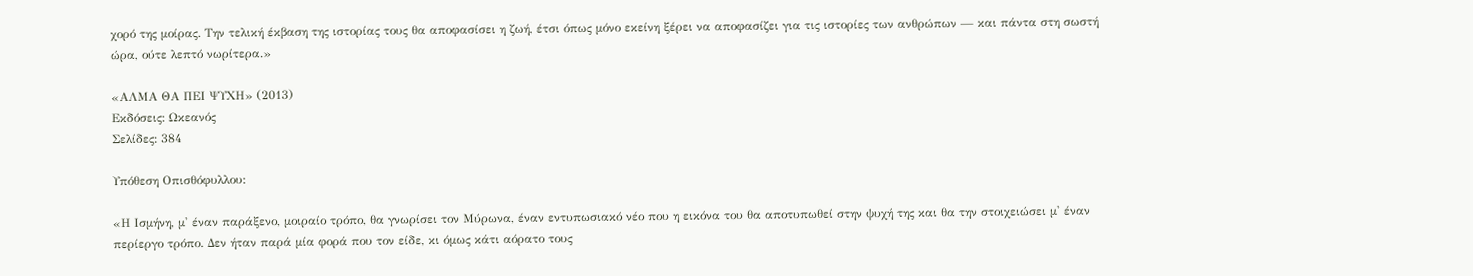χορό της μοίρας. Την τελική έκβαση της ιστορίας τους θα αποφασίσει η ζωή, έτσι όπως μόνο εκείνη ξέρει να αποφασίζει για τις ιστορίες των ανθρώπων — και πάντα στη σωστή ώρα, ούτε λεπτό νωρίτερα.»

«ΑΛΜΑ ΘΑ ΠΕΙ ΨΥΧΗ» (2013)
Εκδόσεις: Ωκεανός
Σελίδες: 384

Υπόθεση Οπισθόφυλλου:

«Η Ισμήνη, μ' έναν παράξενο, μοιραίο τρόπο, θα γνωρίσει τον Μύρωνα, έναν εντυπωσιακό νέο που η εικόνα του θα αποτυπωθεί στην ψυχή της και θα την στοιχειώσει μ' έναν περίεργο τρόπο. Δεν ήταν παρά μία φορά που τον είδε, κι όμως κάτι αόρατο τους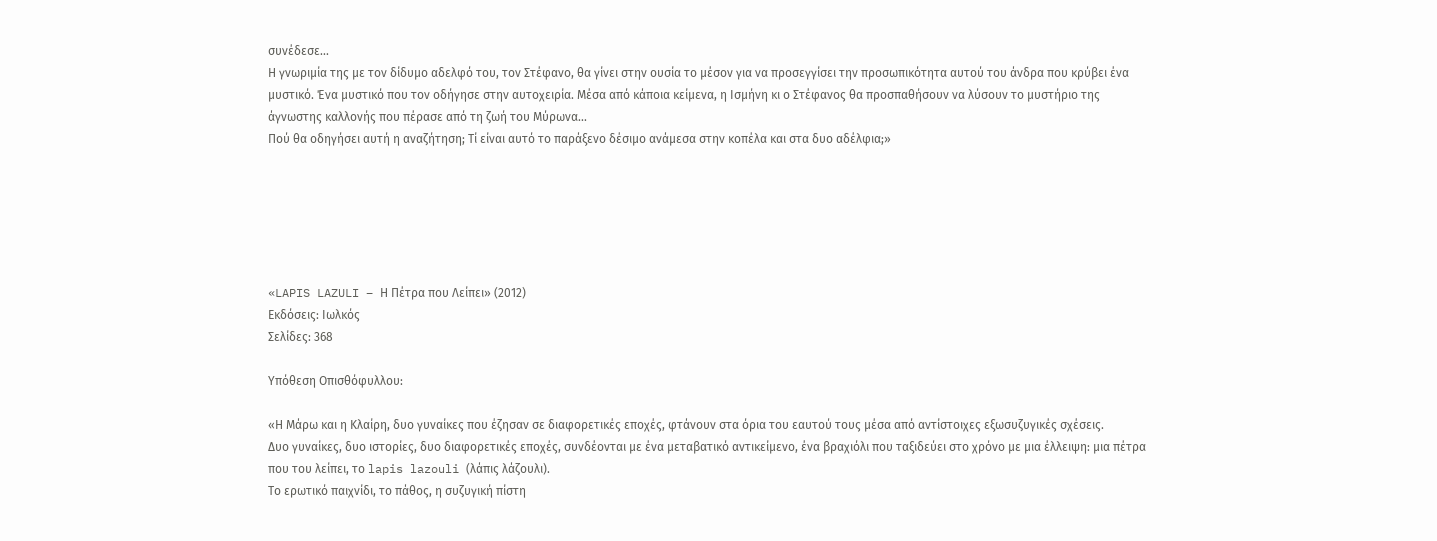συνέδεσε...
Η γνωριμία της με τον δίδυμο αδελφό του, τον Στέφανο, θα γίνει στην ουσία το μέσον για να προσεγγίσει την προσωπικότητα αυτού του άνδρα που κρύβει ένα μυστικό. Ένα μυστικό που τον οδήγησε στην αυτοχειρία. Μέσα από κάποια κείμενα, η Ισμήνη κι ο Στέφανος θα προσπαθήσουν να λύσουν το μυστήριο της άγνωστης καλλονής που πέρασε από τη ζωή του Μύρωνα...
Πού θα οδηγήσει αυτή η αναζήτηση; Τί είναι αυτό το παράξενο δέσιμο ανάμεσα στην κοπέλα και στα δυο αδέλφια;»






«LAPIS LAZULI – Η Πέτρα που Λείπει» (2012)
Εκδόσεις: Ιωλκός
Σελίδες: 368

Υπόθεση Οπισθόφυλλου:

«Η Μάρω και η Κλαίρη, δυο γυναίκες που έζησαν σε διαφορετικές εποχές, φτάνουν στα όρια του εαυτού τους μέσα από αντίστοιχες εξωσυζυγικές σχέσεις.
Δυο γυναίκες, δυο ιστορίες, δυο διαφορετικές εποχές, συνδέονται με ένα μεταβατικό αντικείμενο, ένα βραχιόλι που ταξιδεύει στο χρόνο με μια έλλειψη: μια πέτρα που του λείπει, το lapis lazouli (λάπις λάζουλι).
Το ερωτικό παιχνίδι, το πάθος, η συζυγική πίστη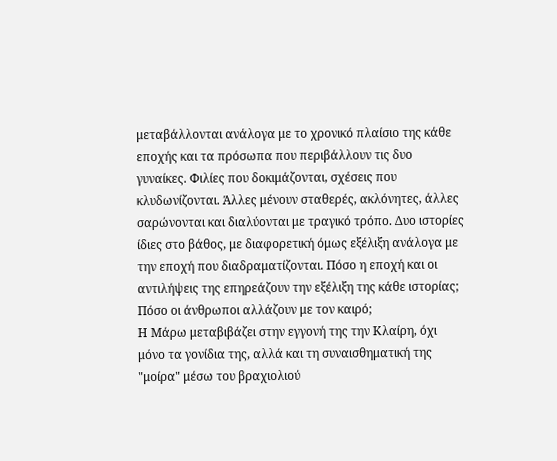μεταβάλλονται ανάλογα με το χρονικό πλαίσιο της κάθε εποχής και τα πρόσωπα που περιβάλλουν τις δυο γυναίκες. Φιλίες που δοκιμάζονται, σχέσεις που κλυδωνίζονται. Άλλες μένουν σταθερές, ακλόνητες, άλλες σαρώνονται και διαλύονται με τραγικό τρόπο. Δυο ιστορίες ίδιες στο βάθος, με διαφορετική όμως εξέλιξη ανάλογα με την εποχή που διαδραματίζονται. Πόσο η εποχή και οι αντιλήψεις της επηρεάζουν την εξέλιξη της κάθε ιστορίας; Πόσο οι άνθρωποι αλλάζουν με τον καιρό;
Η Μάρω μεταβιβάζει στην εγγονή της την Κλαίρη, όχι μόνο τα γονίδια της, αλλά και τη συναισθηματική της "μοίρα" μέσω του βραχιολιού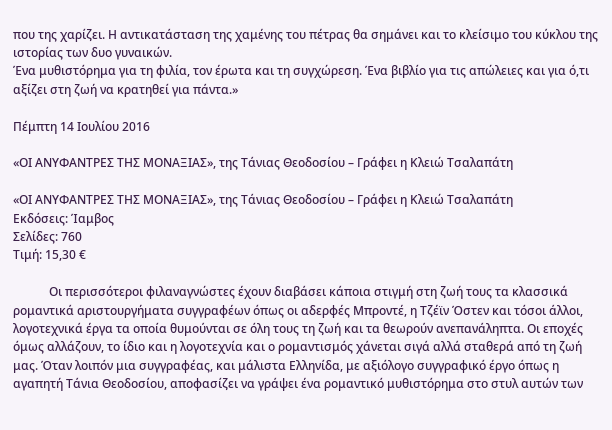που της χαρίζει. Η αντικατάσταση της χαμένης του πέτρας θα σημάνει και το κλείσιμο του κύκλου της ιστορίας των δυο γυναικών.
Ένα μυθιστόρημα για τη φιλία, τον έρωτα και τη συγχώρεση. Ένα βιβλίο για τις απώλειες και για ό,τι αξίζει στη ζωή να κρατηθεί για πάντα.»

Πέμπτη 14 Ιουλίου 2016

«ΟΙ ΑΝΥΦΑΝΤΡΕΣ ΤΗΣ ΜΟΝΑΞΙΑΣ», της Τάνιας Θεοδοσίου – Γράφει η Κλειώ Τσαλαπάτη

«ΟΙ ΑΝΥΦΑΝΤΡΕΣ ΤΗΣ ΜΟΝΑΞΙΑΣ», της Τάνιας Θεοδοσίου – Γράφει η Κλειώ Τσαλαπάτη
Εκδόσεις: Ίαμβος
Σελίδες: 760
Τιμή: 15,30 €

            Οι περισσότεροι φιλαναγνώστες έχουν διαβάσει κάποια στιγμή στη ζωή τους τα κλασσικά ρομαντικά αριστουργήματα συγγραφέων όπως οι αδερφές Μπροντέ, η Τζέϊν Όστεν και τόσοι άλλοι, λογοτεχνικά έργα τα οποία θυμούνται σε όλη τους τη ζωή και τα θεωρούν ανεπανάληπτα. Οι εποχές όμως αλλάζουν, το ίδιο και η λογοτεχνία και ο ρομαντισμός χάνεται σιγά αλλά σταθερά από τη ζωή μας. Όταν λοιπόν μια συγγραφέας, και μάλιστα Ελληνίδα, με αξιόλογο συγγραφικό έργο όπως η αγαπητή Τάνια Θεοδοσίου, αποφασίζει να γράψει ένα ρομαντικό μυθιστόρημα στο στυλ αυτών των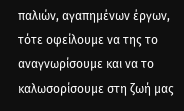παλιών, αγαπημένων έργων, τότε οφείλουμε να της το αναγνωρίσουμε και να το καλωσορίσουμε στη ζωή μας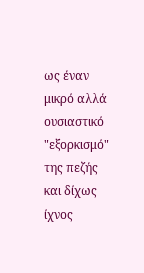ως έναν μικρό αλλά ουσιαστικό "εξορκισμό" της πεζής και δίχως ίχνος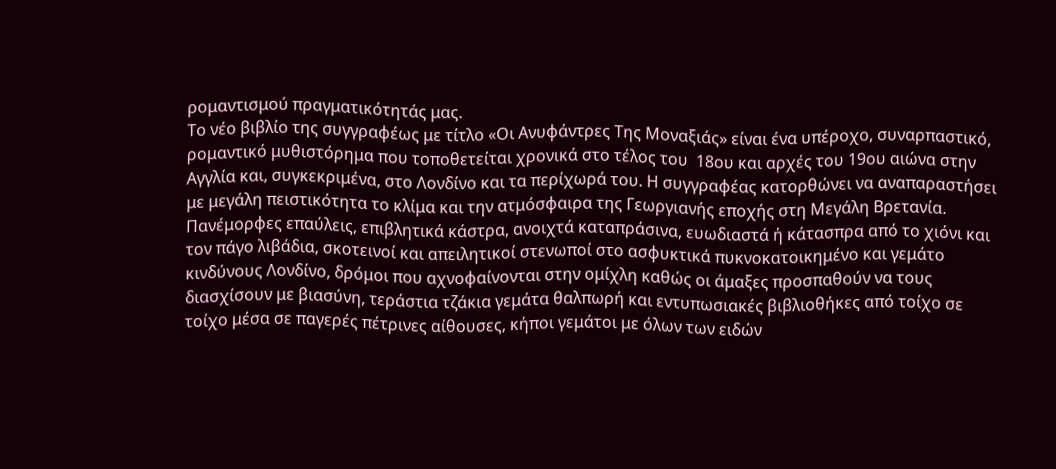ρομαντισμού πραγματικότητάς μας.
Το νέο βιβλίο της συγγραφέως με τίτλο «Οι Ανυφάντρες Της Μοναξιάς» είναι ένα υπέροχο, συναρπαστικό, ρομαντικό μυθιστόρημα που τοποθετείται χρονικά στο τέλος του  18ου και αρχές του 19ου αιώνα στην Αγγλία και, συγκεκριμένα, στο Λονδίνο και τα περίχωρά του. Η συγγραφέας κατορθώνει να αναπαραστήσει με μεγάλη πειστικότητα το κλίμα και την ατμόσφαιρα της Γεωργιανής εποχής στη Μεγάλη Βρετανία. Πανέμορφες επαύλεις, επιβλητικά κάστρα, ανοιχτά καταπράσινα, ευωδιαστά ή κάτασπρα από το χιόνι και τον πάγο λιβάδια, σκοτεινοί και απειλητικοί στενωποί στο ασφυκτικά πυκνοκατοικημένο και γεμάτο κινδύνους Λονδίνο, δρόμοι που αχνοφαίνονται στην ομίχλη καθώς οι άμαξες προσπαθούν να τους διασχίσουν με βιασύνη, τεράστια τζάκια γεμάτα θαλπωρή και εντυπωσιακές βιβλιοθήκες από τοίχο σε τοίχο μέσα σε παγερές πέτρινες αίθουσες, κήποι γεμάτοι με όλων των ειδών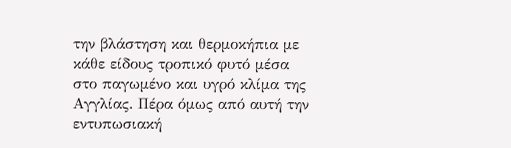την βλάστηση και θερμοκήπια με κάθε είδους τροπικό φυτό μέσα στο παγωμένο και υγρό κλίμα της Αγγλίας. Πέρα όμως από αυτή την εντυπωσιακή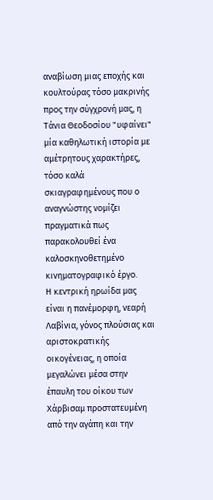αναβίωση μιας εποχής και κουλτούρας τόσο μακρινής προς την σύγχρονή μας, η Τάνια Θεοδοσίου "υφαίνει" μία καθηλωτική ιστορία με αμέτρητους χαρακτήρες, τόσο καλά σκιαγραφημένους που ο αναγνώστης νομίζει πραγματικά πως παρακολουθεί ένα καλοσκηνοθετημένο κινηματογραφικό έργο.
Η κεντρική ηρωίδα μας είναι η πανέμορφη, νεαρή Λαβίνια, γόνος πλούσιας και αριστοκρατικής οικογένειας, η οποία μεγαλώνει μέσα στην έπαυλη του οίκου των Χάρβισαμ προστατευμένη από την αγάπη και την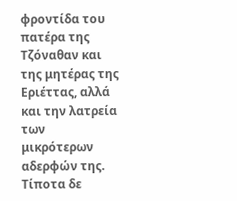φροντίδα του πατέρα της Τζόναθαν και της μητέρας της Εριέττας, αλλά και την λατρεία των μικρότερων αδερφών της. Τίποτα δε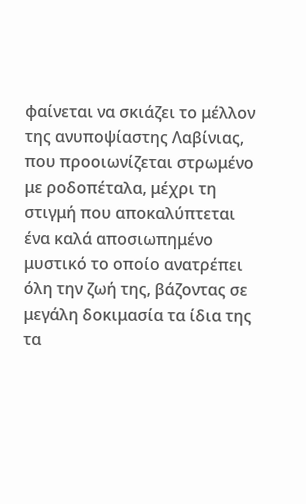φαίνεται να σκιάζει το μέλλον της ανυποψίαστης Λαβίνιας, που προοιωνίζεται στρωμένο με ροδοπέταλα, μέχρι τη στιγμή που αποκαλύπτεται ένα καλά αποσιωπημένο μυστικό το οποίο ανατρέπει όλη την ζωή της, βάζοντας σε μεγάλη δοκιμασία τα ίδια της τα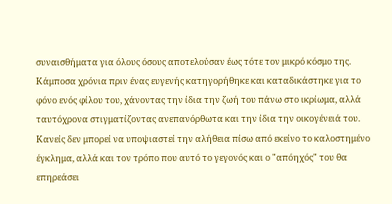συναισθήματα για όλους όσους αποτελούσαν έως τότε τον μικρό κόσμο της. Κάμποσα χρόνια πριν ένας ευγενής κατηγορήθηκε και καταδικάστηκε για το φόνο ενός φίλου του, χάνοντας την ίδια την ζωή του πάνω στο ικρίωμα, αλλά ταυτόχρονα στιγματίζοντας ανεπανόρθωτα και την ίδια την οικογένειά του. Κανείς δεν μπορεί να υποψιαστεί την αλήθεια πίσω από εκείνο το καλοστημένο έγκλημα, αλλά και τον τρόπο που αυτό το γεγονός και ο "απόηχός" του θα επηρεάσει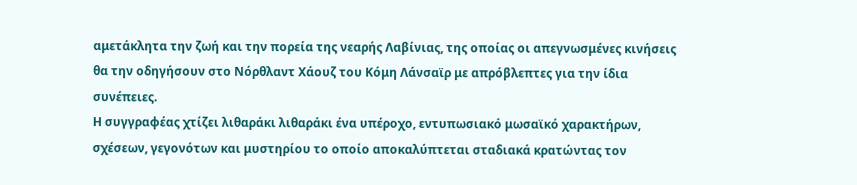αμετάκλητα την ζωή και την πορεία της νεαρής Λαβίνιας, της οποίας οι απεγνωσμένες κινήσεις θα την οδηγήσουν στο Νόρθλαντ Χάουζ του Κόμη Λάνσαϊρ με απρόβλεπτες για την ίδια συνέπειες.
Η συγγραφέας χτίζει λιθαράκι λιθαράκι ένα υπέροχο, εντυπωσιακό μωσαϊκό χαρακτήρων, σχέσεων, γεγονότων και μυστηρίου το οποίο αποκαλύπτεται σταδιακά κρατώντας τον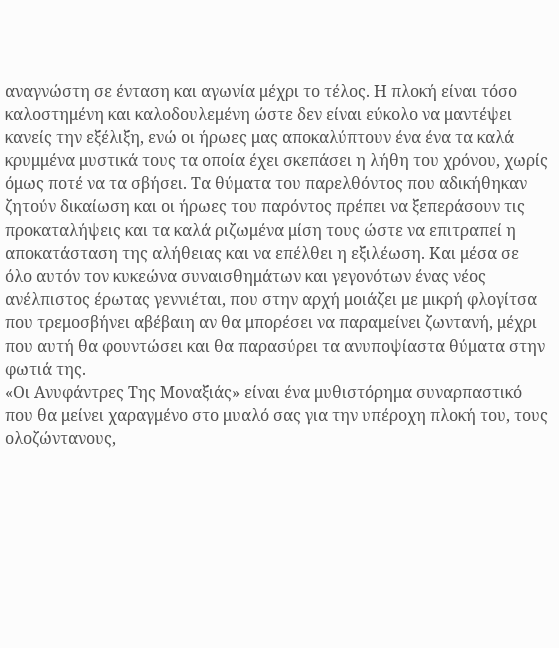αναγνώστη σε ένταση και αγωνία μέχρι το τέλος. Η πλοκή είναι τόσο καλοστημένη και καλοδουλεμένη ώστε δεν είναι εύκολο να μαντέψει κανείς την εξέλιξη, ενώ οι ήρωες μας αποκαλύπτουν ένα ένα τα καλά κρυμμένα μυστικά τους τα οποία έχει σκεπάσει η λήθη του χρόνου, χωρίς όμως ποτέ να τα σβήσει. Τα θύματα του παρελθόντος που αδικήθηκαν ζητούν δικαίωση και οι ήρωες του παρόντος πρέπει να ξεπεράσουν τις προκαταλήψεις και τα καλά ριζωμένα μίση τους ώστε να επιτραπεί η αποκατάσταση της αλήθειας και να επέλθει η εξιλέωση. Και μέσα σε όλο αυτόν τον κυκεώνα συναισθημάτων και γεγονότων ένας νέος ανέλπιστος έρωτας γεννιέται, που στην αρχή μοιάζει με μικρή φλογίτσα που τρεμοσβήνει αβέβαιη αν θα μπορέσει να παραμείνει ζωντανή, μέχρι που αυτή θα φουντώσει και θα παρασύρει τα ανυποψίαστα θύματα στην φωτιά της.
«Οι Ανυφάντρες Της Μοναξιάς» είναι ένα μυθιστόρημα συναρπαστικό που θα μείνει χαραγμένο στο μυαλό σας για την υπέροχη πλοκή του, τους ολοζώντανους,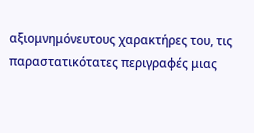αξιομνημόνευτους χαρακτήρες του, τις παραστατικότατες περιγραφές μιας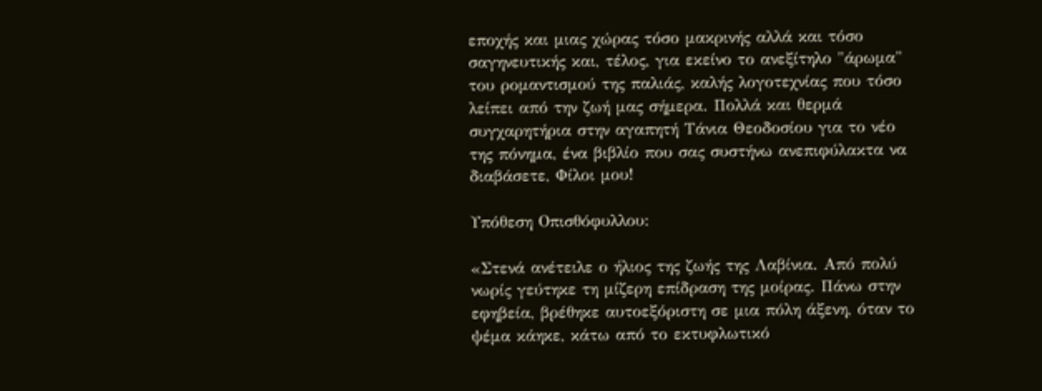εποχής και μιας χώρας τόσο μακρινής αλλά και τόσο σαγηνευτικής και, τέλος, για εκείνο το ανεξίτηλο "άρωμα" του ρομαντισμού της παλιάς, καλής λογοτεχνίας που τόσο λείπει από την ζωή μας σήμερα. Πολλά και θερμά συγχαρητήρια στην αγαπητή Τάνια Θεοδοσίου για το νέο της πόνημα, ένα βιβλίο που σας συστήνω ανεπιφύλακτα να διαβάσετε, Φίλοι μου!

Υπόθεση Οπισθόφυλλου:

«Στενά ανέτειλε ο ήλιος της ζωής της Λαβίνια. Από πολύ νωρίς γεύτηκε τη μίζερη επίδραση της μοίρας. Πάνω στην εφηβεία, βρέθηκε αυτοεξόριστη σε μια πόλη άξενη, όταν το ψέμα κάηκε, κάτω από το εκτυφλωτικό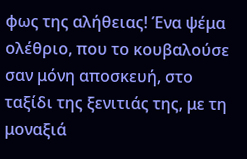φως της αλήθειας! Ένα ψέμα ολέθριο, που το κουβαλούσε σαν μόνη αποσκευή, στο ταξίδι της ξενιτιάς της, με τη μοναξιά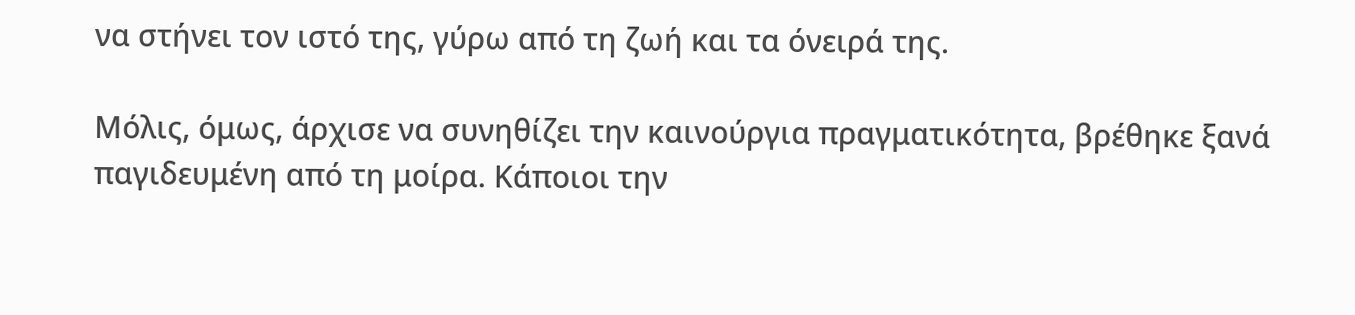να στήνει τον ιστό της, γύρω από τη ζωή και τα όνειρά της.

Μόλις, όμως, άρχισε να συνηθίζει την καινούργια πραγματικότητα, βρέθηκε ξανά παγιδευμένη από τη μοίρα. Κάποιοι την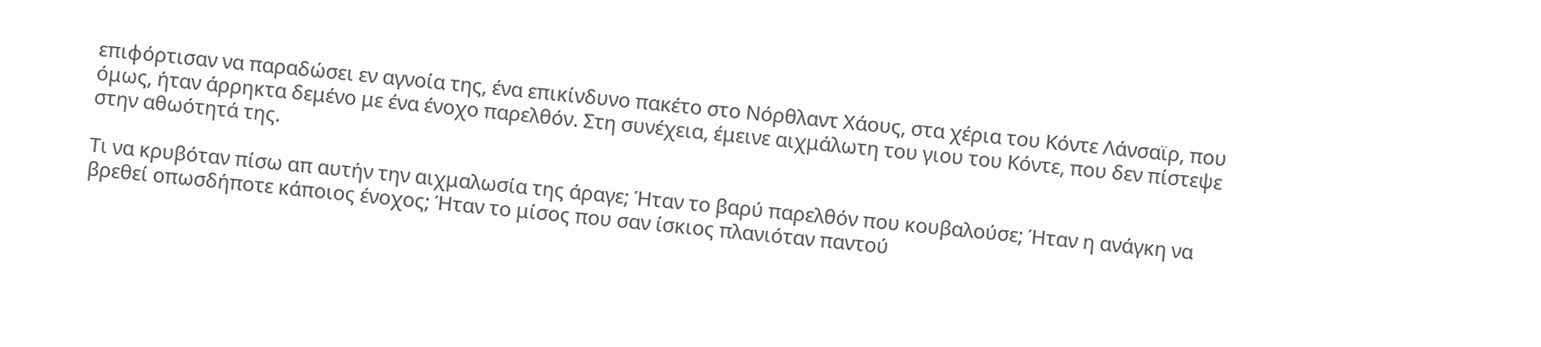επιφόρτισαν να παραδώσει εν αγνοία της, ένα επικίνδυνο πακέτο στο Νόρθλαντ Χάους, στα χέρια του Κόντε Λάνσαϊρ, που όμως, ήταν άρρηκτα δεμένο με ένα ένοχο παρελθόν. Στη συνέχεια, έμεινε αιχμάλωτη του γιου του Κόντε, που δεν πίστεψε στην αθωότητά της.

Τι να κρυβόταν πίσω απ αυτήν την αιχμαλωσία της άραγε; Ήταν το βαρύ παρελθόν που κουβαλούσε; Ήταν η ανάγκη να βρεθεί οπωσδήποτε κάποιος ένοχος; Ήταν το μίσος που σαν ίσκιος πλανιόταν παντού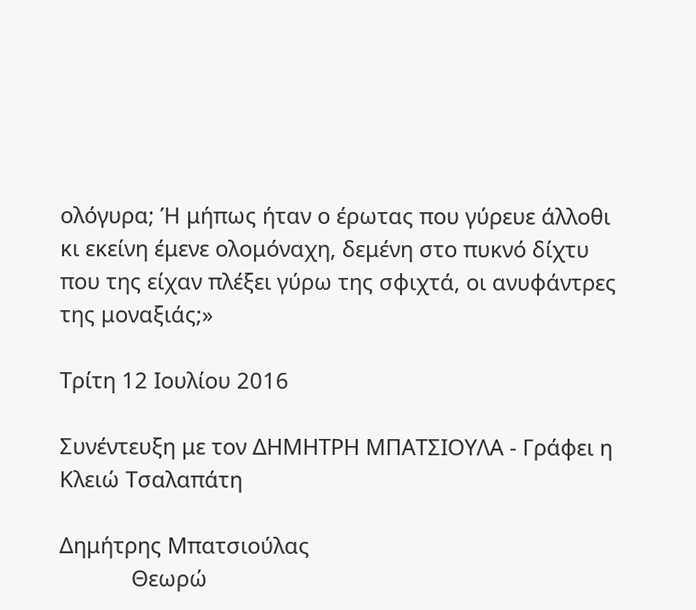ολόγυρα; Ή μήπως ήταν ο έρωτας που γύρευε άλλοθι κι εκείνη έμενε ολομόναχη, δεμένη στο πυκνό δίχτυ που της είχαν πλέξει γύρω της σφιχτά, οι ανυφάντρες της μοναξιάς;»

Τρίτη 12 Ιουλίου 2016

Συνέντευξη με τον ΔΗΜΗΤΡΗ ΜΠΑΤΣΙΟΥΛΑ - Γράφει η Κλειώ Τσαλαπάτη

Δημήτρης Μπατσιούλας
            Θεωρώ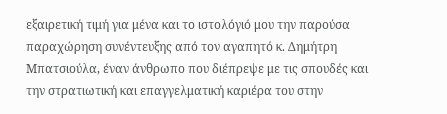εξαιρετική τιμή για μένα και το ιστολόγιό μου την παρούσα παραχώρηση συνέντευξης από τον αγαπητό κ. Δημήτρη Μπατσιούλα, έναν άνθρωπο που διέπρεψε με τις σπουδές και την στρατιωτική και επαγγελματική καριέρα του στην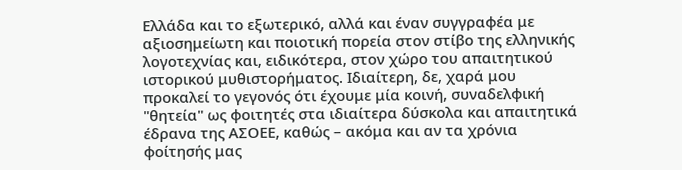Ελλάδα και το εξωτερικό, αλλά και έναν συγγραφέα με αξιοσημείωτη και ποιοτική πορεία στον στίβο της ελληνικής λογοτεχνίας και, ειδικότερα, στον χώρο του απαιτητικού ιστορικού μυθιστορήματος. Ιδιαίτερη, δε, χαρά μου προκαλεί το γεγονός ότι έχουμε μία κοινή, συναδελφική "θητεία" ως φοιτητές στα ιδιαίτερα δύσκολα και απαιτητικά έδρανα της ΑΣΟΕΕ, καθώς – ακόμα και αν τα χρόνια φοίτησής μας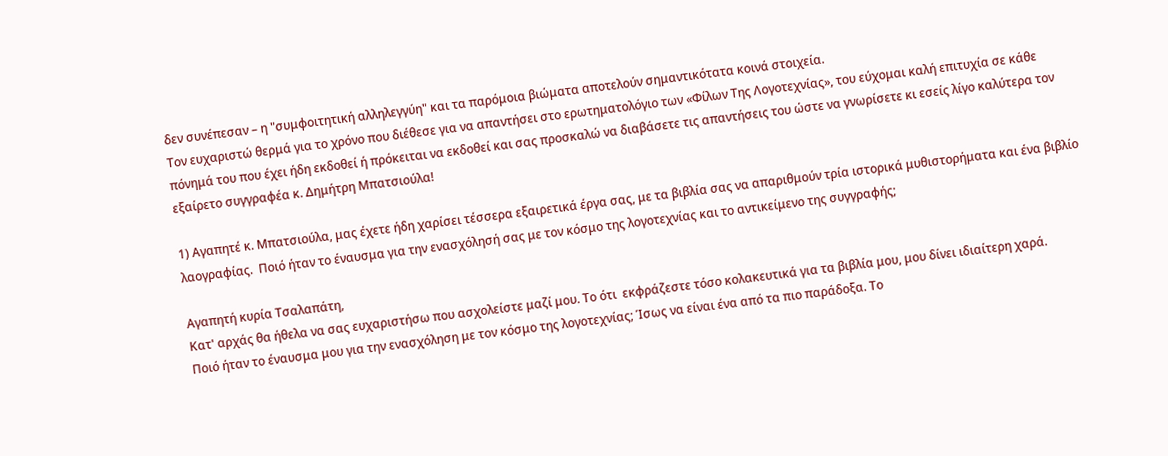δεν συνέπεσαν – η "συμφοιτητική αλληλεγγύη" και τα παρόμοια βιώματα αποτελούν σημαντικότατα κοινά στοιχεία.
Τον ευχαριστώ θερμά για το χρόνο που διέθεσε για να απαντήσει στο ερωτηματολόγιο των «Φίλων Της Λογοτεχνίας», του εύχομαι καλή επιτυχία σε κάθε πόνημά του που έχει ήδη εκδοθεί ή πρόκειται να εκδοθεί και σας προσκαλώ να διαβάσετε τις απαντήσεις του ώστε να γνωρίσετε κι εσείς λίγο καλύτερα τον εξαίρετο συγγραφέα κ. Δημήτρη Μπατσιούλα!

1) Αγαπητέ κ. Μπατσιούλα, μας έχετε ήδη χαρίσει τέσσερα εξαιρετικά έργα σας, με τα βιβλία σας να απαριθμούν τρία ιστορικά μυθιστορήματα και ένα βιβλίο λαογραφίας.  Ποιό ήταν το έναυσμα για την ενασχόλησή σας με τον κόσμο της λογοτεχνίας και το αντικείμενο της συγγραφής;

Αγαπητή κυρία Τσαλαπάτη,
Κατ' αρχάς θα ήθελα να σας ευχαριστήσω που ασχολείστε μαζί μου. Το ότι  εκφράζεστε τόσο κολακευτικά για τα βιβλία μου, μου δίνει ιδιαίτερη χαρά.
Ποιό ήταν το έναυσμα μου για την ενασχόληση με τον κόσμο της λογοτεχνίας; Ίσως να είναι ένα από τα πιο παράδοξα. Το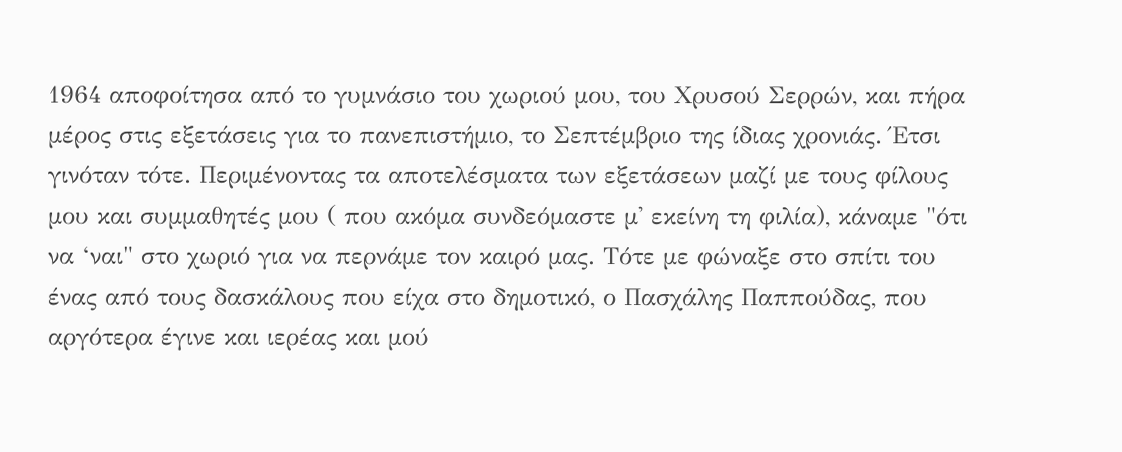1964 αποφοίτησα από το γυμνάσιο του χωριού μου, του Χρυσού Σερρών, και πήρα μέρος στις εξετάσεις για το πανεπιστήμιο, το Σεπτέμβριο της ίδιας χρονιάς. Έτσι γινόταν τότε. Περιμένοντας τα αποτελέσματα των εξετάσεων μαζί με τους φίλους μου και συμμαθητές μου ( που ακόμα συνδεόμαστε μ' εκείνη τη φιλία), κάναμε "ότι να ‘ναι" στο χωριό για να περνάμε τον καιρό μας. Τότε με φώναξε στο σπίτι του ένας από τους δασκάλους που είχα στο δημοτικό, ο Πασχάλης Παππούδας, που αργότερα έγινε και ιερέας και μού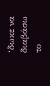‘δωκε να διαβάσω το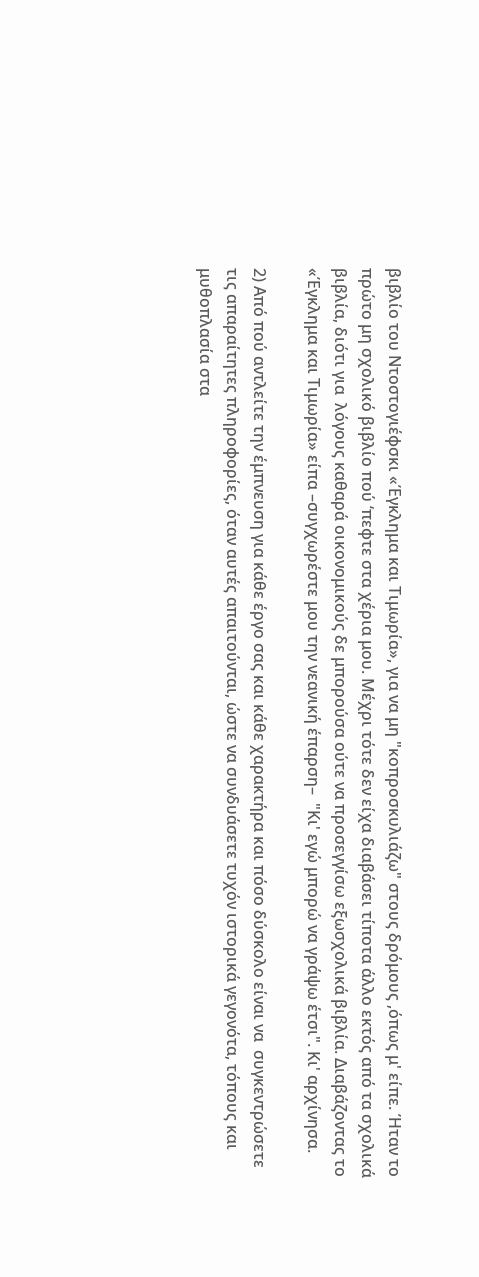βιβλίο του Ντοστογιέφσκι «Έγκλημα και Τιμωρία», για να μη "κοπροσκυλιάζω" στους δρόμους ,όπως μ' είπε. Ήταν το πρώτο μη σχολικό βιβλίο πού ‘πεφτε στα χέρια μου. Μέχρι τότε δεν είχα διαβάσει τίποτα άλλο εκτός από τα σχολικά βιβλία, διότι για  λόγους καθαρά οικονομικούς δε μπορούσα ούτε να προσεγγίσω εξωσχολικά βιβλία. Διαβάζοντας το «Έγκλημα και Τιμωρία» είπα –συγχωρέστε μου την νεανική έπαρση–  "Κι' εγώ μπορώ να γράψω έτσι". Κι' αρχίνησα.

2) Από πού αντλείτε την έμπνευση για κάθε έργο σας και κάθε χαρακτήρα και πόσο δύσκολο είναι να  συγκεντρώσετε τις απαραίτητες πληροφορίες, όταν αυτές απαιτούνται, ώστε να συνδυάσετε τυχόν ιστορικά γεγονότα, τόπους και μυθοπλασία στα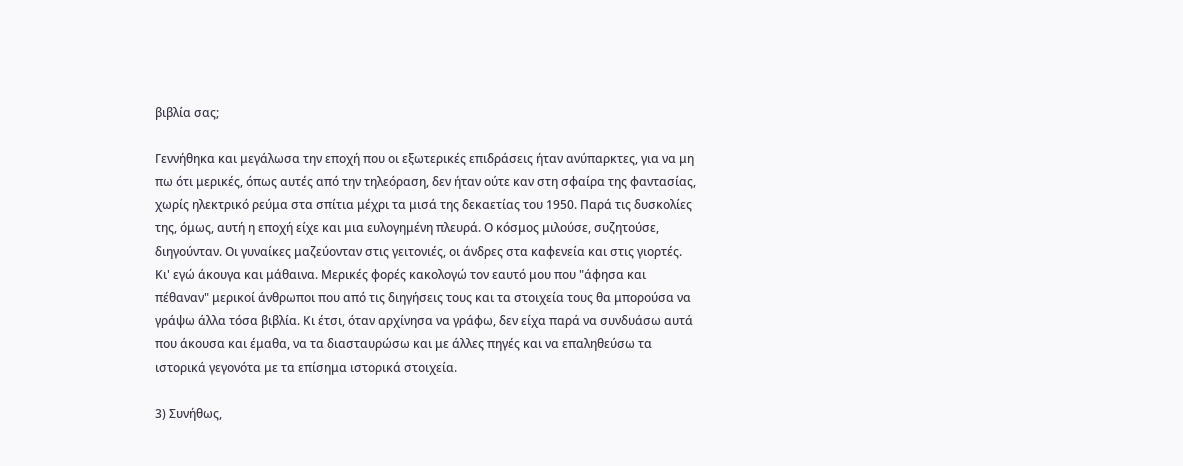βιβλία σας;

Γεννήθηκα και μεγάλωσα την εποχή που οι εξωτερικές επιδράσεις ήταν ανύπαρκτες, για να μη πω ότι μερικές, όπως αυτές από την τηλεόραση, δεν ήταν ούτε καν στη σφαίρα της φαντασίας,  χωρίς ηλεκτρικό ρεύμα στα σπίτια μέχρι τα μισά της δεκαετίας του 1950. Παρά τις δυσκολίες της, όμως, αυτή η εποχή είχε και μια ευλογημένη πλευρά. Ο κόσμος μιλούσε, συζητούσε, διηγούνταν. Οι γυναίκες μαζεύονταν στις γειτονιές, οι άνδρες στα καφενεία και στις γιορτές. Κι' εγώ άκουγα και μάθαινα. Μερικές φορές κακολογώ τον εαυτό μου που "άφησα και πέθαναν" μερικοί άνθρωποι που από τις διηγήσεις τους και τα στοιχεία τους θα μπορούσα να γράψω άλλα τόσα βιβλία. Κι έτσι, όταν αρχίνησα να γράφω, δεν είχα παρά να συνδυάσω αυτά που άκουσα και έμαθα, να τα διασταυρώσω και με άλλες πηγές και να επαληθεύσω τα ιστορικά γεγονότα με τα επίσημα ιστορικά στοιχεία.

3) Συνήθως,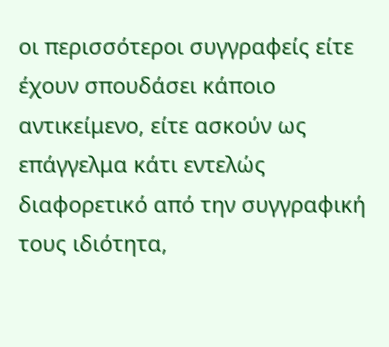οι περισσότεροι συγγραφείς είτε έχουν σπουδάσει κάποιο αντικείμενο, είτε ασκούν ως επάγγελμα κάτι εντελώς διαφορετικό από την συγγραφική τους ιδιότητα,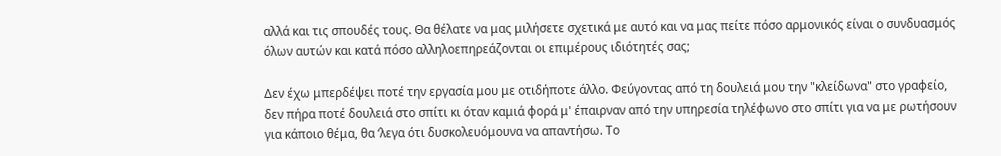αλλά και τις σπουδές τους. Θα θέλατε να μας μιλήσετε σχετικά με αυτό και να μας πείτε πόσο αρμονικός είναι ο συνδυασμός όλων αυτών και κατά πόσο αλληλοεπηρεάζονται οι επιμέρους ιδιότητές σας;

Δεν έχω μπερδέψει ποτέ την εργασία μου με οτιδήποτε άλλο. Φεύγοντας από τη δουλειά μου την "κλείδωνα" στο γραφείο, δεν πήρα ποτέ δουλειά στο σπίτι κι όταν καμιά φορά μ' έπαιρναν από την υπηρεσία τηλέφωνο στο σπίτι για να με ρωτήσουν για κάποιο θέμα, θα ‘λεγα ότι δυσκολευόμουνα να απαντήσω. Το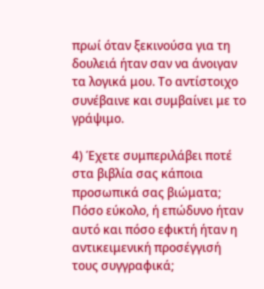πρωί όταν ξεκινούσα για τη δουλειά ήταν σαν να άνοιγαν τα λογικά μου. Το αντίστοιχο συνέβαινε και συμβαίνει με το γράψιμο.

4) Έχετε συμπεριλάβει ποτέ στα βιβλία σας κάποια προσωπικά σας βιώματα; Πόσο εύκολο, ή επώδυνο ήταν αυτό και πόσο εφικτή ήταν η αντικειμενική προσέγγισή τους συγγραφικά;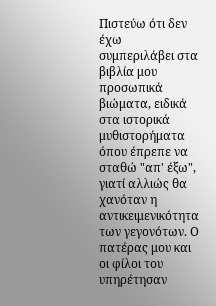Πιστεύω ότι δεν έχω συμπεριλάβει στα βιβλία μου προσωπικά βιώματα, ειδικά στα ιστορικά μυθιστορήματα όπου έπρεπε να σταθώ "απ' έξω", γιατί αλλιώς θα χανόταν η αντικειμενικότητα των γεγονότων. Ο πατέρας μου και οι φίλοι του υπηρέτησαν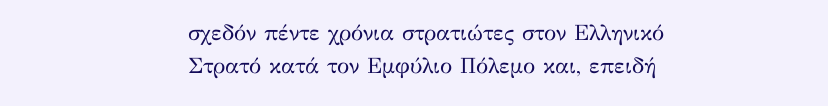σχεδόν πέντε χρόνια στρατιώτες στον Ελληνικό Στρατό κατά τον Εμφύλιο Πόλεμο και, επειδή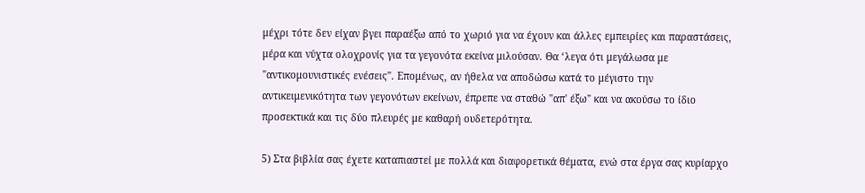μέχρι τότε δεν είχαν βγει παραέξω από το χωριό για να έχουν και άλλες εμπειρίες και παραστάσεις, μέρα και νύχτα ολοχρονίς για τα γεγονότα εκείνα μιλούσαν. Θα ‘λεγα ότι μεγάλωσα με "αντικομουνιστικές ενέσεις". Επομένως, αν ήθελα να αποδώσω κατά το μέγιστο την αντικειμενικότητα των γεγονότων εκείνων, έπρεπε να σταθώ "απ' έξω" και να ακούσω το ίδιο προσεκτικά και τις δύο πλευρές με καθαρή ουδετερότητα.

5) Στα βιβλία σας έχετε καταπιαστεί με πολλά και διαφορετικά θέματα, ενώ στα έργα σας κυρίαρχο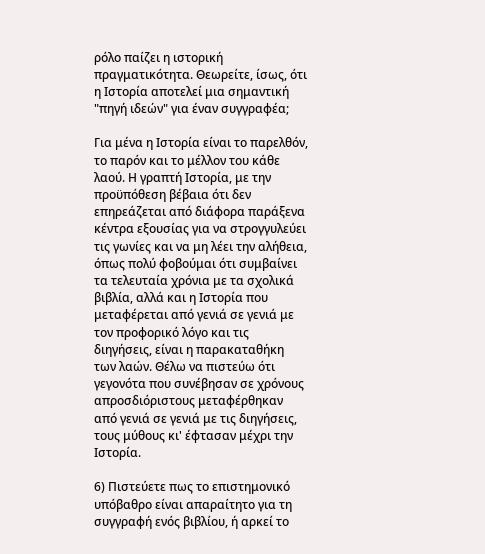ρόλο παίζει η ιστορική πραγματικότητα. Θεωρείτε, ίσως, ότι η Ιστορία αποτελεί μια σημαντική "πηγή ιδεών" για έναν συγγραφέα;

Για μένα η Ιστορία είναι το παρελθόν, το παρόν και το μέλλον του κάθε λαού. Η γραπτή Ιστορία, με την προϋπόθεση βέβαια ότι δεν επηρεάζεται από διάφορα παράξενα κέντρα εξουσίας για να στρογγυλεύει τις γωνίες και να μη λέει την αλήθεια, όπως πολύ φοβούμαι ότι συμβαίνει τα τελευταία χρόνια με τα σχολικά βιβλία, αλλά και η Ιστορία που μεταφέρεται από γενιά σε γενιά με τον προφορικό λόγο και τις διηγήσεις, είναι η παρακαταθήκη των λαών. Θέλω να πιστεύω ότι γεγονότα που συνέβησαν σε χρόνους απροσδιόριστους μεταφέρθηκαν από γενιά σε γενιά με τις διηγήσεις, τους μύθους κι' έφτασαν μέχρι την Ιστορία.

6) Πιστεύετε πως το επιστημονικό υπόβαθρο είναι απαραίτητο για τη συγγραφή ενός βιβλίου, ή αρκεί το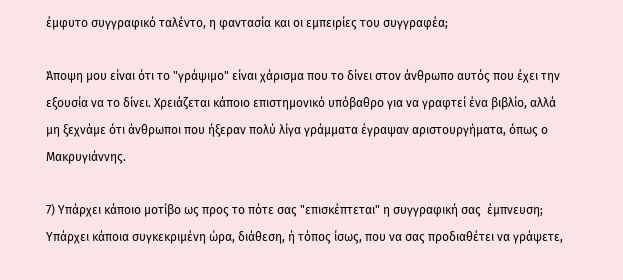έμφυτο συγγραφικό ταλέντο, η φαντασία και οι εμπειρίες του συγγραφέα;

Άποψη μου είναι ότι το "γράψιμο" είναι χάρισμα που το δίνει στον άνθρωπο αυτός που έχει την εξουσία να το δίνει. Χρειάζεται κάποιο επιστημονικό υπόβαθρο για να γραφτεί ένα βιβλίο, αλλά μη ξεχνάμε ότι άνθρωποι που ήξεραν πολύ λίγα γράμματα έγραψαν αριστουργήματα, όπως ο Μακρυγιάννης.

7) Υπάρχει κάποιο μοτίβο ως προς το πότε σας "επισκέπτεται" η συγγραφική σας  έμπνευση; Υπάρχει κάποια συγκεκριμένη ώρα, διάθεση, ή τόπος ίσως, που να σας προδιαθέτει να γράψετε,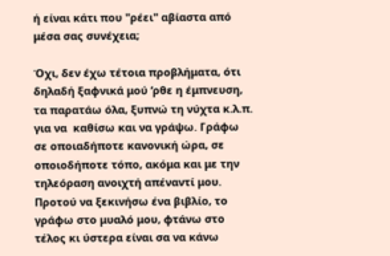ή είναι κάτι που "ρέει" αβίαστα από μέσα σας συνέχεια;

Όχι, δεν έχω τέτοια προβλήματα, ότι δηλαδή ξαφνικά μού ‘ρθε η έμπνευση, τα παρατάω όλα, ξυπνώ τη νύχτα κ.λ.π. για να  καθίσω και να γράψω. Γράφω σε οποιαδήποτε κανονική ώρα, σε οποιοδήποτε τόπο, ακόμα και με την τηλεόραση ανοιχτή απέναντί μου. Προτού να ξεκινήσω ένα βιβλίο, το γράφω στο μυαλό μου, φτάνω στο τέλος κι ύστερα είναι σα να κάνω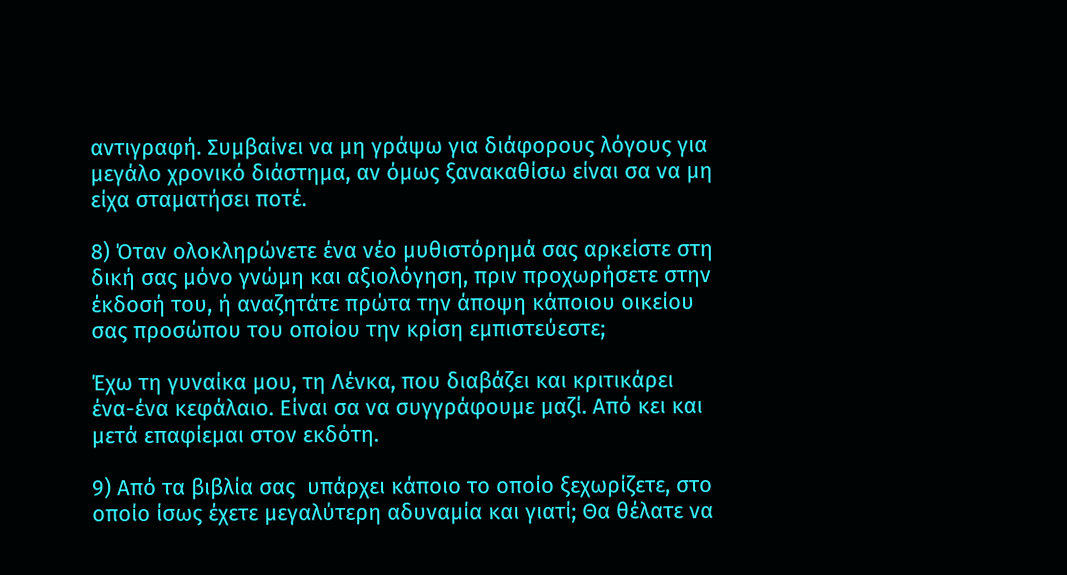αντιγραφή. Συμβαίνει να μη γράψω για διάφορους λόγους για μεγάλο χρονικό διάστημα, αν όμως ξανακαθίσω είναι σα να μη είχα σταματήσει ποτέ.

8) Όταν ολοκληρώνετε ένα νέο μυθιστόρημά σας αρκείστε στη δική σας μόνο γνώμη και αξιολόγηση, πριν προχωρήσετε στην έκδοσή του, ή αναζητάτε πρώτα την άποψη κάποιου οικείου σας προσώπου του οποίου την κρίση εμπιστεύεστε;

Έχω τη γυναίκα μου, τη Λένκα, που διαβάζει και κριτικάρει ένα-ένα κεφάλαιο. Είναι σα να συγγράφουμε μαζί. Από κει και μετά επαφίεμαι στον εκδότη.

9) Από τα βιβλία σας  υπάρχει κάποιο το οποίο ξεχωρίζετε, στο οποίο ίσως έχετε μεγαλύτερη αδυναμία και γιατί; Θα θέλατε να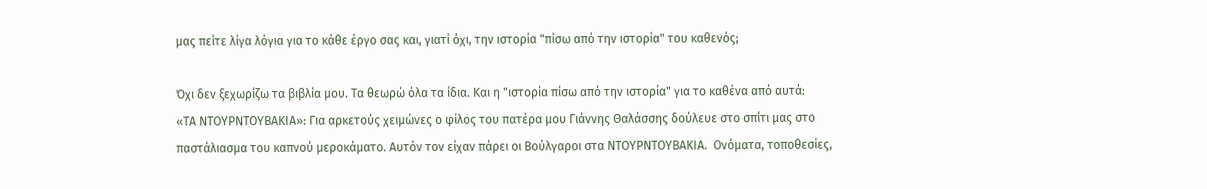μας πείτε λίγα λόγια για το κάθε έργο σας και, γιατί όχι, την ιστορία "πίσω από την ιστορία" του καθενός;

Όχι δεν ξεχωρίζω τα βιβλία μου. Τα θεωρώ όλα τα ίδια. Και η "ιστορία πίσω από την ιστορία" για το καθένα από αυτά:
«ΤΑ ΝΤΟΥΡΝΤΟΥΒΑΚΙΑ»: Για αρκετούς χειμώνες ο φίλος του πατέρα μου Γιάννης Θαλάσσης δούλευε στο σπίτι μας στο παστάλιασμα του καπνού μεροκάματο. Αυτόν τον είχαν πάρει οι Βούλγαροι στα ΝΤΟΥΡΝΤΟΥΒΑΚΙΑ.  Ονόματα, τοποθεσίες,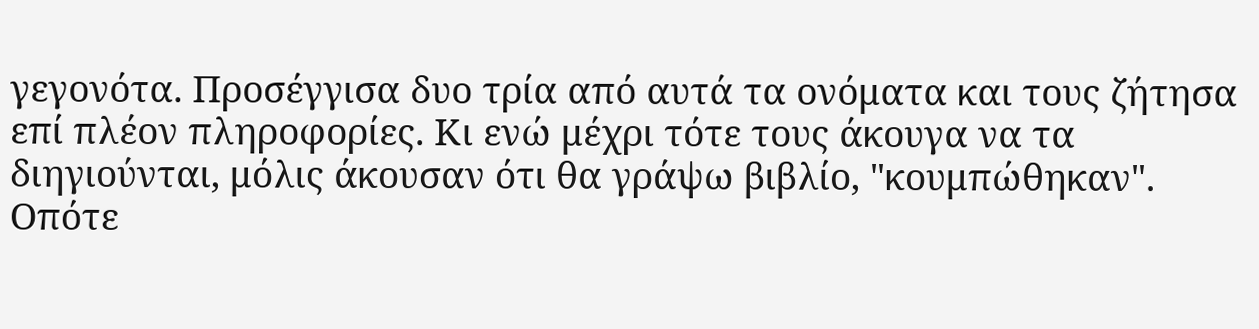γεγονότα. Προσέγγισα δυο τρία από αυτά τα ονόματα και τους ζήτησα επί πλέον πληροφορίες. Κι ενώ μέχρι τότε τους άκουγα να τα διηγιούνται, μόλις άκουσαν ότι θα γράψω βιβλίο, "κουμπώθηκαν". Οπότε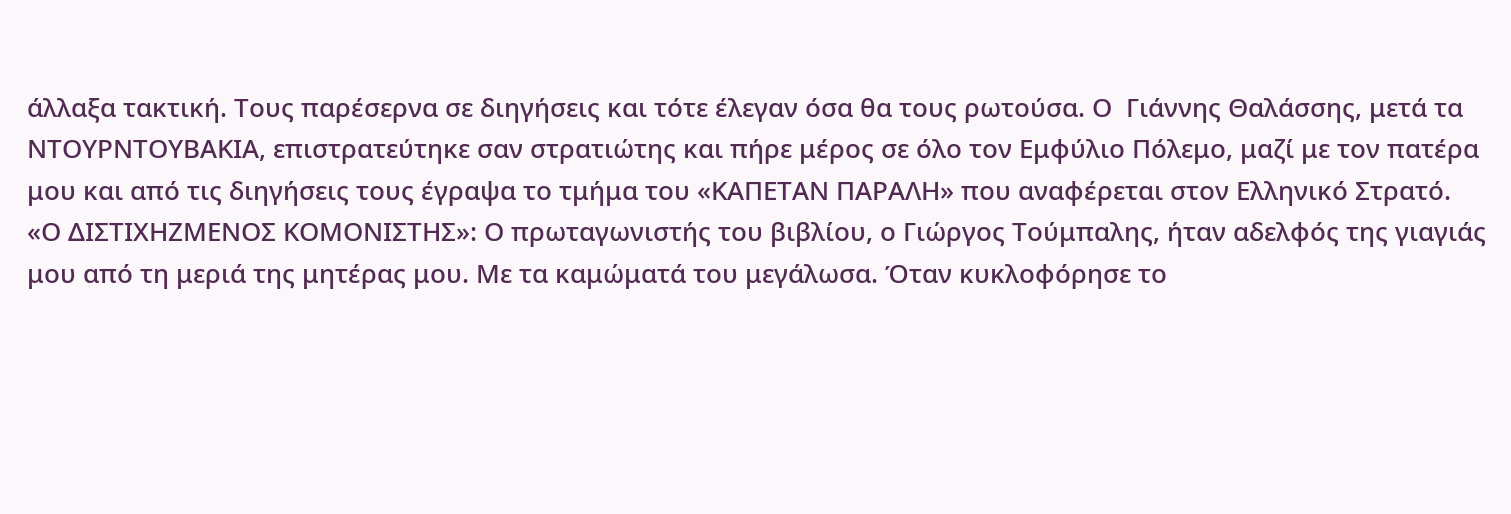άλλαξα τακτική. Τους παρέσερνα σε διηγήσεις και τότε έλεγαν όσα θα τους ρωτούσα. Ο  Γιάννης Θαλάσσης, μετά τα ΝΤΟΥΡΝΤΟΥΒΑΚΙΑ, επιστρατεύτηκε σαν στρατιώτης και πήρε μέρος σε όλο τον Εμφύλιο Πόλεμο, μαζί με τον πατέρα μου και από τις διηγήσεις τους έγραψα το τμήμα του «ΚΑΠΕΤΑΝ ΠΑΡΑΛΗ» που αναφέρεται στον Ελληνικό Στρατό.
«Ο ΔΙΣΤΙΧΗΖΜΕΝΟΣ ΚΟΜΟΝΙΣΤΗΣ»: Ο πρωταγωνιστής του βιβλίου, ο Γιώργος Τούμπαλης, ήταν αδελφός της γιαγιάς μου από τη μεριά της μητέρας μου. Με τα καμώματά του μεγάλωσα. Όταν κυκλοφόρησε το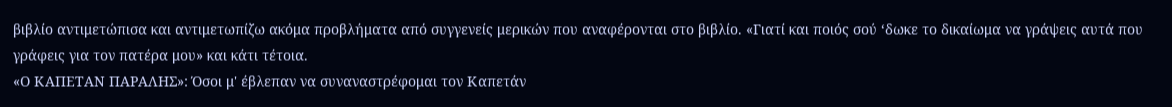βιβλίο αντιμετώπισα και αντιμετωπίζω ακόμα προβλήματα από συγγενείς μερικών που αναφέρονται στο βιβλίο. «Γιατί και ποιός σού ‘δωκε το δικαίωμα να γράψεις αυτά που γράφεις για τον πατέρα μου» και κάτι τέτοια.
«Ο ΚΑΠΕΤΑΝ ΠΑΡΑΛΗΣ»: Όσοι μ' έβλεπαν να συναναστρέφομαι τον Καπετάν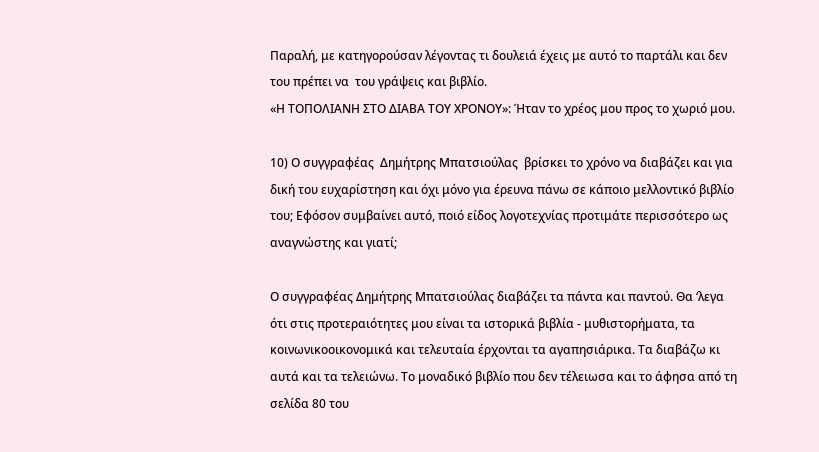Παραλή, με κατηγορούσαν λέγοντας τι δουλειά έχεις με αυτό το παρτάλι και δεν του πρέπει να  του γράψεις και βιβλίο.
«Η ΤΟΠΟΛΙΑΝΗ ΣΤΟ ΔΙΑΒΑ ΤΟΥ ΧΡΟΝΟΥ»: Ήταν το χρέος μου προς το χωριό μου.

10) Ο συγγραφέας  Δημήτρης Μπατσιούλας  βρίσκει το χρόνο να διαβάζει και για δική του ευχαρίστηση και όχι μόνο για έρευνα πάνω σε κάποιο μελλοντικό βιβλίο του; Εφόσον συμβαίνει αυτό, ποιό είδος λογοτεχνίας προτιμάτε περισσότερο ως αναγνώστης και γιατί;

Ο συγγραφέας Δημήτρης Μπατσιούλας διαβάζει τα πάντα και παντού. Θα ‘λεγα ότι στις προτεραιότητες μου είναι τα ιστορικά βιβλία - μυθιστορήματα, τα κοινωνικοοικονομικά και τελευταία έρχονται τα αγαπησιάρικα. Τα διαβάζω κι αυτά και τα τελειώνω. Το μοναδικό βιβλίο που δεν τέλειωσα και το άφησα από τη σελίδα 80 του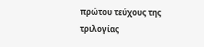πρώτου τεύχους της τριλογίας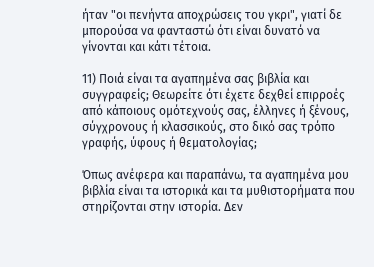ήταν "οι πενήντα αποχρώσεις του γκρι", γιατί δε μπορούσα να φανταστώ ότι είναι δυνατό να γίνονται και κάτι τέτοια.

11) Ποιά είναι τα αγαπημένα σας βιβλία και συγγραφείς; Θεωρείτε ότι έχετε δεχθεί επιρροές από κάποιους ομότεχνούς σας, έλληνες ή ξένους, σύγχρονους ή κλασσικούς, στο δικό σας τρόπο γραφής, ύφους ή θεματολογίας;

Όπως ανέφερα και παραπάνω, τα αγαπημένα μου βιβλία είναι τα ιστορικά και τα μυθιστορήματα που στηρίζονται στην ιστορία. Δεν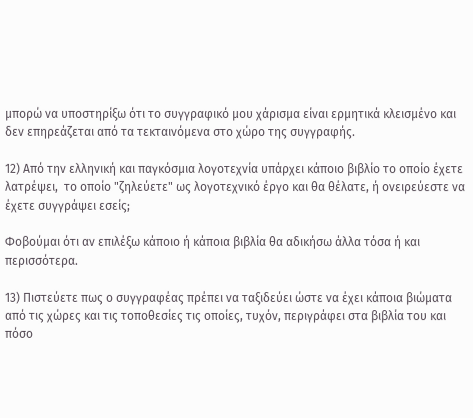μπορώ να υποστηρίξω ότι το συγγραφικό μου χάρισμα είναι ερμητικά κλεισμένο και δεν επηρεάζεται από τα τεκταινόμενα στο χώρο της συγγραφής.

12) Από την ελληνική και παγκόσμια λογοτεχνία υπάρχει κάποιο βιβλίο το οποίο έχετε λατρέψει,  το οποίο "ζηλεύετε" ως λογοτεχνικό έργο και θα θέλατε, ή ονειρεύεστε να έχετε συγγράψει εσείς;

Φοβούμαι ότι αν επιλέξω κάποιο ή κάποια βιβλία θα αδικήσω άλλα τόσα ή και περισσότερα.

13) Πιστεύετε πως ο συγγραφέας πρέπει να ταξιδεύει ώστε να έχει κάποια βιώματα από τις χώρες και τις τοποθεσίες τις οποίες, τυχόν, περιγράφει στα βιβλία του και πόσο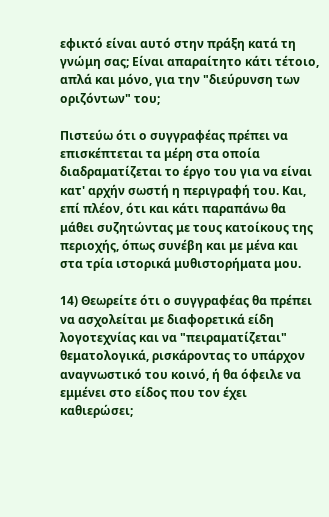εφικτό είναι αυτό στην πράξη κατά τη γνώμη σας; Είναι απαραίτητο κάτι τέτοιο, απλά και μόνο, για την "διεύρυνση των οριζόντων" του;

Πιστεύω ότι ο συγγραφέας πρέπει να επισκέπτεται τα μέρη στα οποία διαδραματίζεται το έργο του για να είναι κατ' αρχήν σωστή η περιγραφή του. Και, επί πλέον, ότι και κάτι παραπάνω θα μάθει συζητώντας με τους κατοίκους της περιοχής, όπως συνέβη και με μένα και στα τρία ιστορικά μυθιστορήματα μου.

14) Θεωρείτε ότι ο συγγραφέας θα πρέπει να ασχολείται με διαφορετικά είδη λογοτεχνίας και να "πειραματίζεται" θεματολογικά, ρισκάροντας το υπάρχον αναγνωστικό του κοινό, ή θα όφειλε να εμμένει στο είδος που τον έχει καθιερώσει;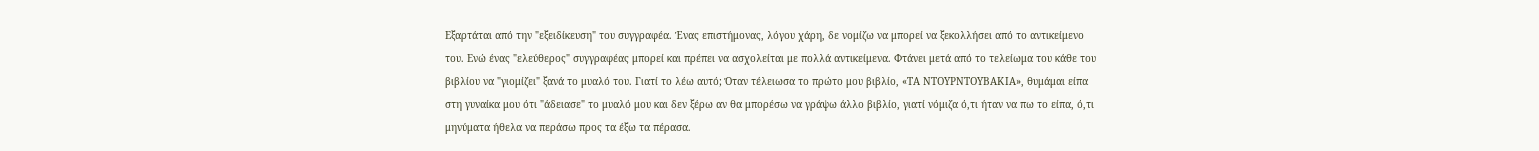Εξαρτάται από την "εξειδίκευση" του συγγραφέα. Ένας επιστήμονας, λόγου χάρη, δε νομίζω να μπορεί να ξεκολλήσει από το αντικείμενο του. Ενώ ένας "ελεύθερος" συγγραφέας μπορεί και πρέπει να ασχολείται με πολλά αντικείμενα. Φτάνει μετά από το τελείωμα του κάθε του βιβλίου να "γιομίζει" ξανά το μυαλό του. Γιατί το λέω αυτό; Όταν τέλειωσα το πρώτο μου βιβλίο, «ΤΑ ΝΤΟΥΡΝΤΟΥΒΑΚΙΑ», θυμάμαι είπα στη γυναίκα μου ότι "άδειασε" το μυαλό μου και δεν ξέρω αν θα μπορέσω να γράψω άλλο βιβλίο, γιατί νόμιζα ό,τι ήταν να πω το είπα, ό,τι μηνύματα ήθελα να περάσω προς τα έξω τα πέρασα.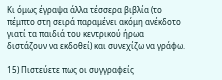Κι όμως έγραψα άλλα τέσσερα βιβλία (το πέμπτο στη σειρά παραμένει ακόμη ανέκδοτο γιατί τα παιδιά του κεντρικού ήρωα διστάζουν να εκδοθεί) και συνεχίζω να γράφω.

15) Πιστεύετε πως οι συγγραφείς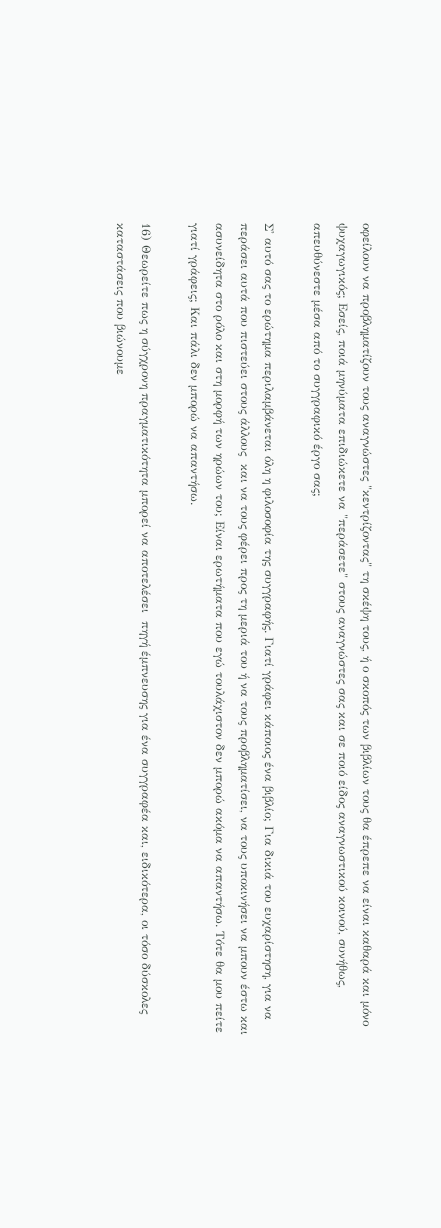οφείλουν να προβληματίζουν τους αναγνώστες "κεντρίζοντας" τη σκέψη τους, ή ο σκοπός των βιβλίων τους θα έπρεπε να είναι καθαρά και μόνο ψυχαγωγικός; Εσείς, ποιά μηνύματα επιδιώκετε να "περάσετε" στους αναγνώστες σας και σε ποιό είδος αναγνωστικού κοινού, συνήθως, απευθύνεστε μέσα από το συγγραφικό έργο σας;

Σ' αυτό σας το ερώτημα περιλαμβάνεται όλη η φιλοσοφία της συγγραφής. Γιατί γράφει κάποιος ένα βιβλίο; Για δικιά του ευχαρίστηση, για να περάσει αυτά που πιστεύει στους άλλους  και να τους φέρει προς τη μεριά του ή να τους προβληματίσει, να τους υποκινήσει να μπουν έστω και ασυνείδητα στο ρόλο και στη μορφή των ηρώων του; Είναι ερωτήματα που εγώ τουλάχιστον δεν μπορώ ακόμα να απαντήσω. Τότε θα μου πείτε γιατί γράφεις; Και πάλι δεν μπορώ να απαντήσω.

16) Θεωρείτε πως η σύγχρονη πραγματικότητα μπορεί να αποτελέσει  πηγή έμπνευσης για ένα συγγραφέα και, ειδικότερα, οι τόσο δύσκολες καταστάσεις που βιώνουμε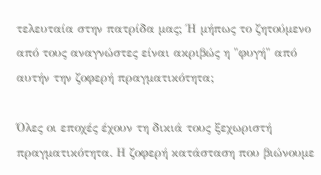τελευταία στην πατρίδα μας; Ή μήπως το ζητούμενο από τους αναγνώστες είναι ακριβώς η "φυγή" από αυτήν την ζοφερή πραγματικότητα;

Όλες οι εποχές έχουν τη δικιά τους ξεχωριστή πραγματικότητα. Η ζοφερή κατάσταση που βιώνουμε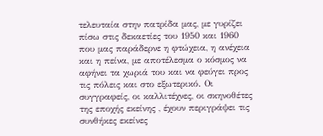τελευταία στην πατρίδα μας, με γυρίζει πίσω στις δεκαετίες του 1950 και 1960 που μας παράδερνε η φτώχεια, η ανέχεια και η πείνα, με αποτέλεσμα ο κόσμος να αφήνει τα χωριά του και να φεύγει προς τις πόλεις και στο εξωτερικό. Οι συγγραφείς, οι καλλιτέχνες, οι σκηνοθέτες της εποχής εκείνης , έχουν περιγράψει τις συνθήκες εκείνες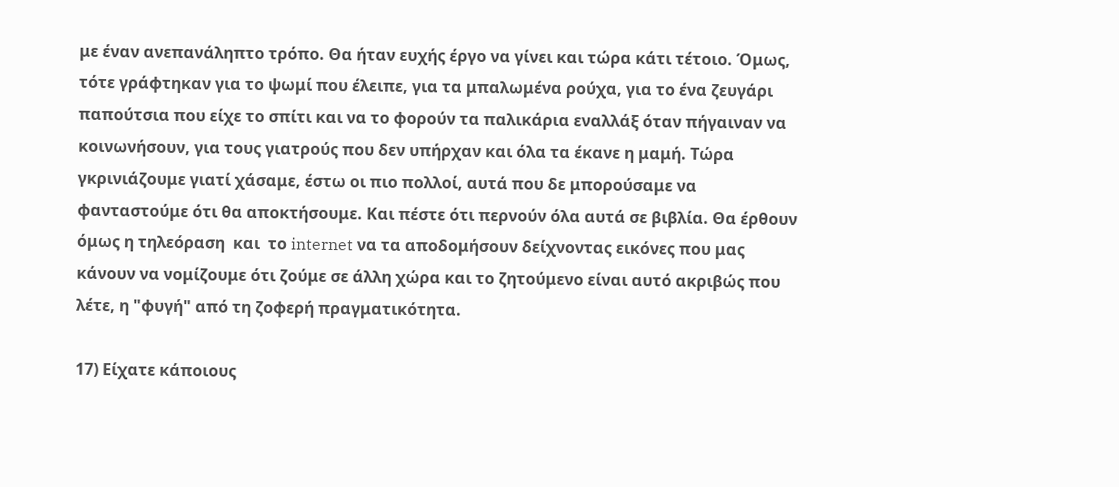με έναν ανεπανάληπτο τρόπο. Θα ήταν ευχής έργο να γίνει και τώρα κάτι τέτοιο. Όμως, τότε γράφτηκαν για το ψωμί που έλειπε, για τα μπαλωμένα ρούχα, για το ένα ζευγάρι παπούτσια που είχε το σπίτι και να το φορούν τα παλικάρια εναλλάξ όταν πήγαιναν να κοινωνήσουν, για τους γιατρούς που δεν υπήρχαν και όλα τα έκανε η μαμή. Τώρα γκρινιάζουμε γιατί χάσαμε, έστω οι πιο πολλοί, αυτά που δε μπορούσαμε να φανταστούμε ότι θα αποκτήσουμε. Και πέστε ότι περνούν όλα αυτά σε βιβλία. Θα έρθουν όμως η τηλεόραση  και  το internet να τα αποδομήσουν δείχνοντας εικόνες που μας κάνουν να νομίζουμε ότι ζούμε σε άλλη χώρα και το ζητούμενο είναι αυτό ακριβώς που λέτε, η "φυγή" από τη ζοφερή πραγματικότητα.

17) Είχατε κάποιους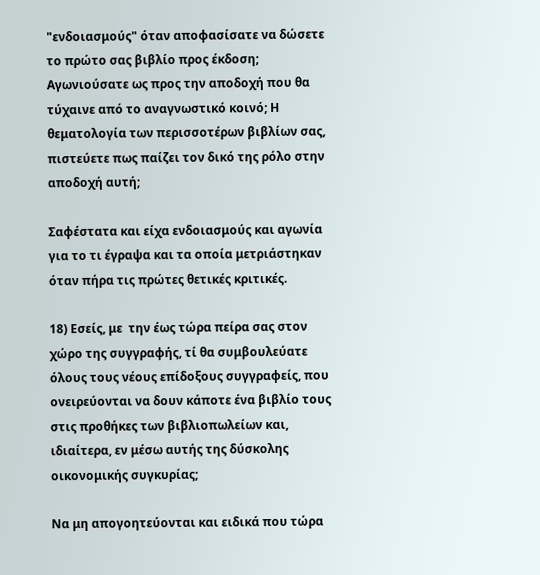"ενδοιασμούς" όταν αποφασίσατε να δώσετε το πρώτο σας βιβλίο προς έκδοση; Αγωνιούσατε ως προς την αποδοχή που θα τύχαινε από το αναγνωστικό κοινό; Η θεματολογία των περισσοτέρων βιβλίων σας, πιστεύετε πως παίζει τον δικό της ρόλο στην αποδοχή αυτή;

Σαφέστατα και είχα ενδοιασμούς και αγωνία για το τι έγραψα και τα οποία μετριάστηκαν όταν πήρα τις πρώτες θετικές κριτικές.

18) Εσείς, με  την έως τώρα πείρα σας στον χώρο της συγγραφής, τί θα συμβουλεύατε όλους τους νέους επίδοξους συγγραφείς, που ονειρεύονται να δουν κάποτε ένα βιβλίο τους στις προθήκες των βιβλιοπωλείων και, ιδιαίτερα, εν μέσω αυτής της δύσκολης οικονομικής συγκυρίας;

Να μη απογοητεύονται και ειδικά που τώρα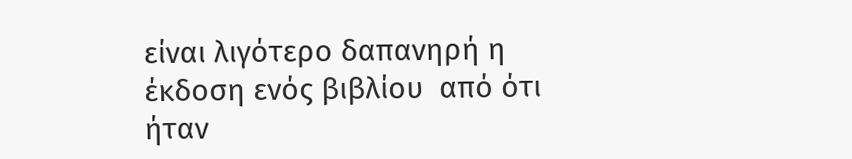είναι λιγότερο δαπανηρή η έκδοση ενός βιβλίου  από ότι ήταν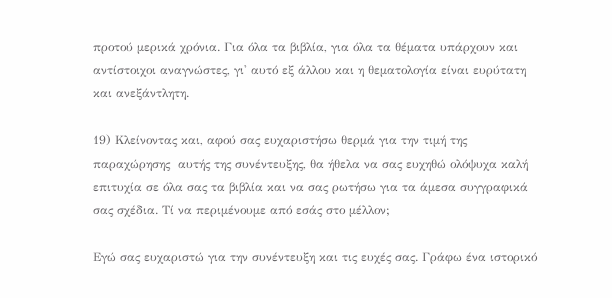προτού μερικά χρόνια. Για όλα τα βιβλία, για όλα τα θέματα υπάρχουν και αντίστοιχοι αναγνώστες, γι' αυτό εξ άλλου και η θεματολογία είναι ευρύτατη και ανεξάντλητη.

19) Κλείνοντας και, αφού σας ευχαριστήσω θερμά για την τιμή της παραχώρησης  αυτής της συνέντευξης, θα ήθελα να σας ευχηθώ ολόψυχα καλή επιτυχία σε όλα σας τα βιβλία και να σας ρωτήσω για τα άμεσα συγγραφικά σας σχέδια. Τί να περιμένουμε από εσάς στο μέλλον;

Εγώ σας ευχαριστώ για την συνέντευξη και τις ευχές σας. Γράφω ένα ιστορικό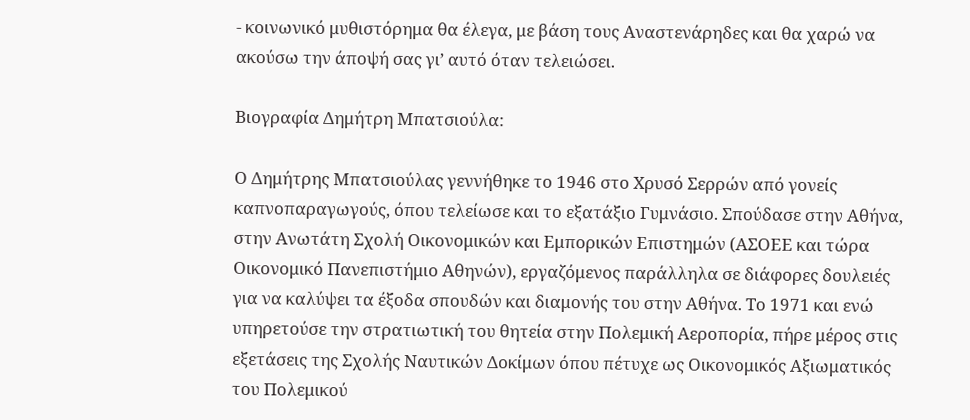- κοινωνικό μυθιστόρημα θα έλεγα, με βάση τους Αναστενάρηδες και θα χαρώ να ακούσω την άποψή σας γι’ αυτό όταν τελειώσει.

Βιογραφία Δημήτρη Μπατσιούλα:

Ο Δημήτρης Μπατσιούλας γεννήθηκε το 1946 στο Χρυσό Σερρών από γονείς καπνοπαραγωγούς, όπου τελείωσε και το εξατάξιο Γυμνάσιο. Σπούδασε στην Αθήνα, στην Ανωτάτη Σχολή Οικονομικών και Εμπορικών Επιστημών (ΑΣΟΕΕ και τώρα Οικονομικό Πανεπιστήμιο Αθηνών), εργαζόμενος παράλληλα σε διάφορες δουλειές για να καλύψει τα έξοδα σπουδών και διαμονής του στην Αθήνα. Το 1971 και ενώ υπηρετούσε την στρατιωτική του θητεία στην Πολεμική Αεροπορία, πήρε μέρος στις εξετάσεις της Σχολής Ναυτικών Δοκίμων όπου πέτυχε ως Οικονομικός Αξιωματικός του Πολεμικού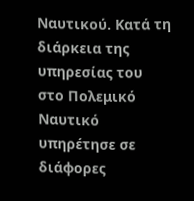Ναυτικού. Κατά τη διάρκεια της υπηρεσίας του στο Πολεμικό Ναυτικό υπηρέτησε σε διάφορες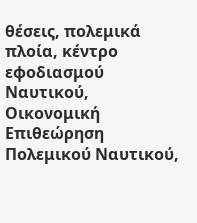θέσεις, πολεμικά πλοία, κέντρο εφοδιασμού Ναυτικού, Οικονομική Επιθεώρηση Πολεμικού Ναυτικού,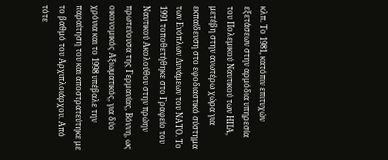κλπ. Το 1981, κατόπιν επιτυχών εξετάσεων στην αρμόδια υπηρεσία του Πολεμικού Ναυτικού των ΗΠΑ, μετέβη στην ανωτέρω χώρα για εκπαίδευση στο εφοδιαστικό σύστημα των Ενόπλων Δυνάμεων του ΝΑΤΟ. Το 1991 τοποθετήθηκε στο Γραφείο του Ναυτικού Ακολούθου στην πρώην πρωτεύουσα της Γερμανίας, Βόννη, ως οικονομικός Αξιωματικός, για δύο χρόνια και το 1998 υπέβαλε την παραίτηση του και αποστρατεύτηκε με το βαθμό του Αρχιπλοιάρχου. Από τότε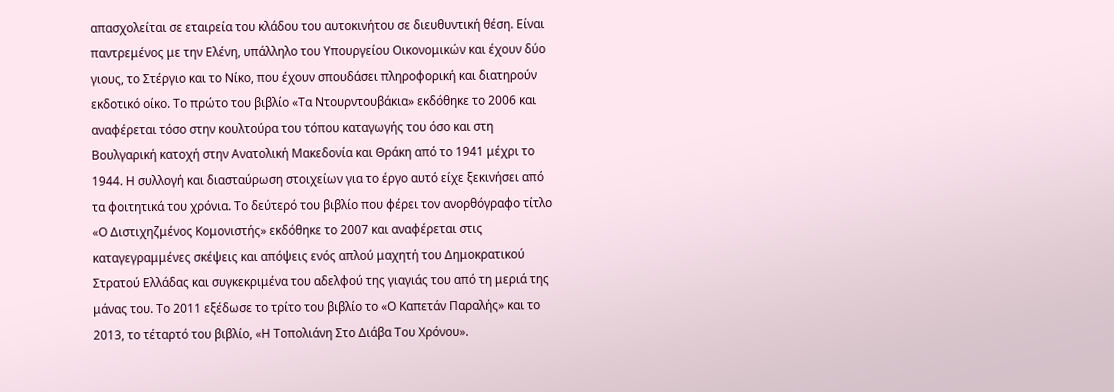απασχολείται σε εταιρεία του κλάδου του αυτοκινήτου σε διευθυντική θέση. Είναι παντρεμένος με την Ελένη, υπάλληλο του Υπουργείου Οικονομικών και έχουν δύο γιους, το Στέργιο και το Νίκο, που έχουν σπουδάσει πληροφορική και διατηρούν εκδοτικό οίκο. Το πρώτο του βιβλίο «Τα Ντουρντουβάκια» εκδόθηκε το 2006 και αναφέρεται τόσο στην κουλτούρα του τόπου καταγωγής του όσο και στη Βουλγαρική κατοχή στην Ανατολική Μακεδονία και Θράκη από το 1941 μέχρι το 1944. Η συλλογή και διασταύρωση στοιχείων για το έργο αυτό είχε ξεκινήσει από τα φοιτητικά του χρόνια. Το δεύτερό του βιβλίο που φέρει τον ανορθόγραφο τίτλο «Ο Διστιχηζμένος Κομονιστής» εκδόθηκε το 2007 και αναφέρεται στις καταγεγραμμένες σκέψεις και απόψεις ενός απλού μαχητή του Δημοκρατικού Στρατού Ελλάδας και συγκεκριμένα του αδελφού της γιαγιάς του από τη μεριά της μάνας του. Το 2011 εξέδωσε το τρίτο του βιβλίο το «Ο Καπετάν Παραλής» και το 2013, το τέταρτό του βιβλίο, «Η Τοπολιάνη Στο Διάβα Του Χρόνου».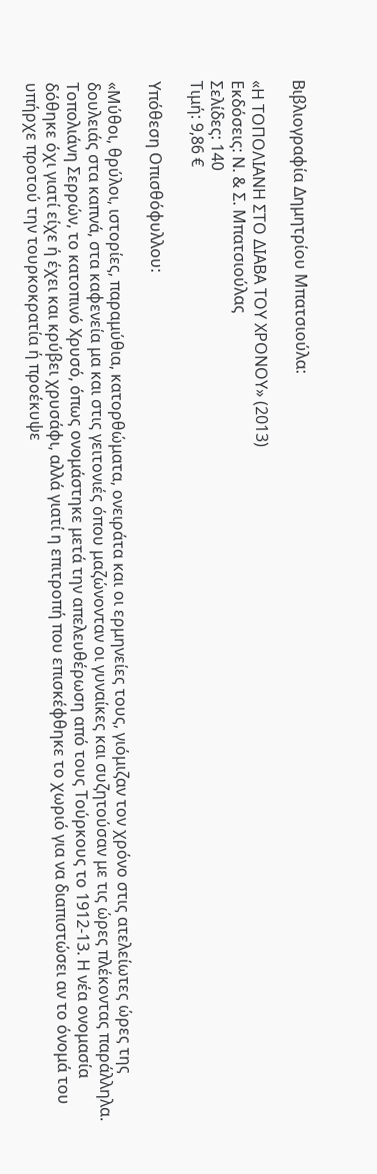Βιβλιογραφία Δημητρίου Μπατσιούλα:

«Η ΤΟΠΟΛΙΑΝΗ ΣΤΟ ΔΙΑΒΑ ΤΟΥ ΧΡΟΝΟΥ» (2013)
Εκδόσεις: Ν. & Σ. Μπατσιούλας
Σελίδες: 140
Τιμή: 9,86 €

Υπόθεση Οπισθόφυλλου:

«Μύθοι, θρύλοι, ιστορίες, παραμύθια, κατορθώματα, ονειράτα και οι ερμηνείες τους, γιόμιζαν τον χρόνο στις ατελείωτες ώρες της δουλειάς στα καπνά, στα καφενεία μα και στις γειτονιές όπου μαζώνονταν οι γυναίκες και συζητούσαν με τις ώρες πλέκοντας παράλληλα.
Τοπολιάνη Σερρών, το κατοπινό Χρυσό, όπως ονομάστηκε μετά την απελευθέρωση από τους Τούρκους το 1912-13. Η νέα ονομασία δόθηκε όχι γιατί είχε ή έχει και κρύβει χρυσάφι, αλλά γιατί η επιτροπή που επισκέφθηκε το χωριό για να διαπιστώσει αν το όνομά του υπήρχε προτού την τουρκοκρατία ή προέκυψε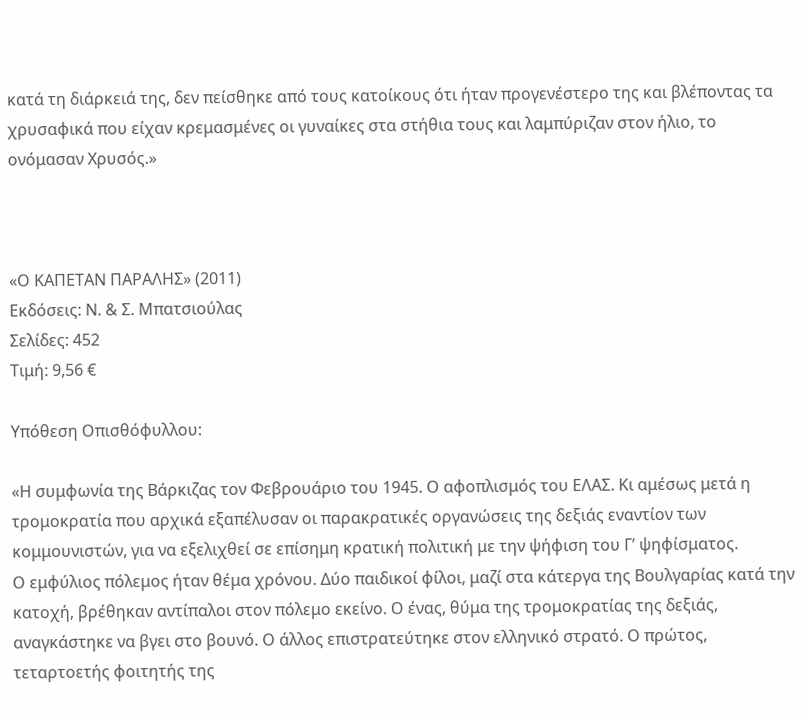κατά τη διάρκειά της, δεν πείσθηκε από τους κατοίκους ότι ήταν προγενέστερο της και βλέποντας τα χρυσαφικά που είχαν κρεμασμένες οι γυναίκες στα στήθια τους και λαμπύριζαν στον ήλιο, το ονόμασαν Χρυσός.»



«Ο ΚΑΠΕΤΑΝ ΠΑΡΑΛΗΣ» (2011)
Εκδόσεις: Ν. & Σ. Μπατσιούλας
Σελίδες: 452
Τιμή: 9,56 €

Υπόθεση Οπισθόφυλλου:

«Η συμφωνία της Βάρκιζας τον Φεβρουάριο του 1945. Ο αφοπλισμός του ΕΛΑΣ. Κι αμέσως μετά η τρομοκρατία που αρχικά εξαπέλυσαν οι παρακρατικές οργανώσεις της δεξιάς εναντίον των κομμουνιστών, για να εξελιχθεί σε επίσημη κρατική πολιτική με την ψήφιση του Γ’ ψηφίσματος.
Ο εμφύλιος πόλεμος ήταν θέμα χρόνου. Δύο παιδικοί φίλοι, μαζί στα κάτεργα της Βουλγαρίας κατά την κατοχή, βρέθηκαν αντίπαλοι στον πόλεμο εκείνο. Ο ένας, θύμα της τρομοκρατίας της δεξιάς, αναγκάστηκε να βγει στο βουνό. Ο άλλος επιστρατεύτηκε στον ελληνικό στρατό. Ο πρώτος, τεταρτοετής φοιτητής της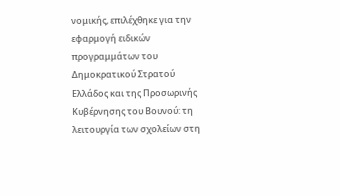νομικής, επιλέχθηκε για την εφαρμογή ειδικών προγραμμάτων του Δημοκρατικού Στρατού Ελλάδος και της Προσωρινής Κυβέρνησης του Βουνού: τη λειτουργία των σχολείων στη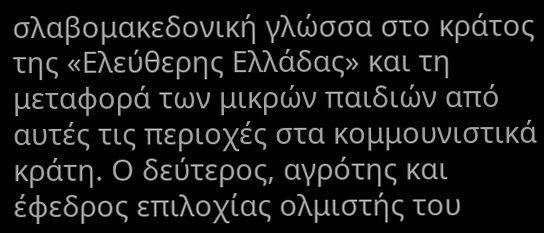σλαβομακεδονική γλώσσα στο κράτος της «Ελεύθερης Ελλάδας» και τη μεταφορά των μικρών παιδιών από αυτές τις περιοχές στα κομμουνιστικά κράτη. Ο δεύτερος, αγρότης και έφεδρος επιλοχίας ολμιστής του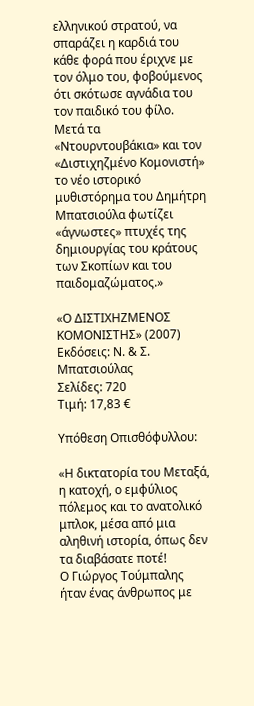ελληνικού στρατού, να σπαράζει η καρδιά του κάθε φορά που έριχνε με τον όλμο του, φοβούμενος ότι σκότωσε αγνάδια του τον παιδικό του φίλο.
Μετά τα «Ντουρντουβάκια» και τον «Διστιχηζμένο Κομονιστή» το νέο ιστορικό μυθιστόρημα του Δημήτρη Μπατσιούλα φωτίζει «άγνωστες» πτυχές της δημιουργίας του κράτους των Σκοπίων και του παιδομαζώματος.»

«Ο ΔΙΣΤΙΧΗΖΜΕΝΟΣ ΚΟΜΟΝΙΣΤΗΣ» (2007)
Εκδόσεις: Ν. & Σ. Μπατσιούλας
Σελίδες: 720
Τιμή: 17,83 €

Υπόθεση Οπισθόφυλλου:

«Η δικτατορία του Μεταξά, η κατοχή, ο εμφύλιος πόλεμος και το ανατολικό μπλοκ, μέσα από μια αληθινή ιστορία, όπως δεν τα διαβάσατε ποτέ!
Ο Γιώργος Τούμπαλης ήταν ένας άνθρωπος με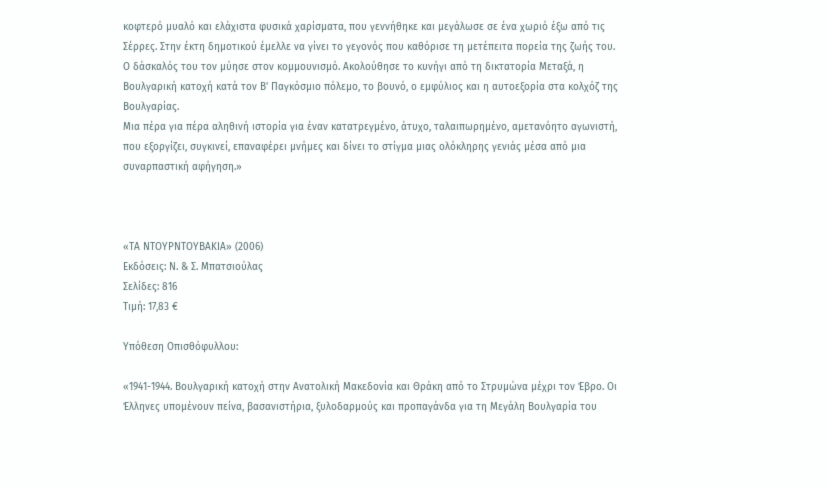κοφτερό μυαλό και ελάχιστα φυσικά χαρίσματα, που γεννήθηκε και μεγάλωσε σε ένα χωριό έξω από τις Σέρρες. Στην έκτη δημοτικού έμελλε να γίνει το γεγονός που καθόρισε τη μετέπειτα πορεία της ζωής του. Ο δάσκαλός του τον μύησε στον κομμουνισμό. Ακολούθησε το κυνήγι από τη δικτατορία Μεταξά, η Βουλγαρική κατοχή κατά τον Β' Παγκόσμιο πόλεμο, το βουνό, ο εμφύλιος και η αυτοεξορία στα κολχόζ της Βουλγαρίας.
Μια πέρα για πέρα αληθινή ιστορία για έναν κατατρεγμένο, άτυχο, ταλαιπωρημένο, αμετανόητο αγωνιστή, που εξοργίζει, συγκινεί, επαναφέρει μνήμες και δίνει το στίγμα μιας ολόκληρης γενιάς μέσα από μια συναρπαστική αφήγηση.»



«ΤΑ ΝΤΟΥΡΝΤΟΥΒΑΚΙΑ» (2006)
Εκδόσεις: Ν. & Σ. Μπατσιούλας
Σελίδες: 816
Τιμή: 17,83 €

Υπόθεση Οπισθόφυλλου:

«1941-1944. Βουλγαρική κατοχή στην Ανατολική Μακεδονία και Θράκη από το Στρυμώνα μέχρι τον Έβρο. Οι Έλληνες υπομένουν πείνα, βασανιστήρια, ξυλοδαρμούς και προπαγάνδα για τη Μεγάλη Βουλγαρία του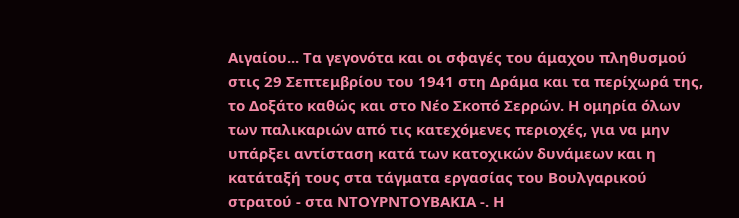Αιγαίου... Τα γεγονότα και οι σφαγές του άμαχου πληθυσμού στις 29 Σεπτεμβρίου του 1941 στη Δράμα και τα περίχωρά της, το Δοξάτο καθώς και στο Νέο Σκοπό Σερρών. Η ομηρία όλων των παλικαριών από τις κατεχόμενες περιοχές, για να μην υπάρξει αντίσταση κατά των κατοχικών δυνάμεων και η κατάταξή τους στα τάγματα εργασίας του Βουλγαρικού στρατού - στα ΝΤΟΥΡΝΤΟΥΒΑΚΙΑ -. Η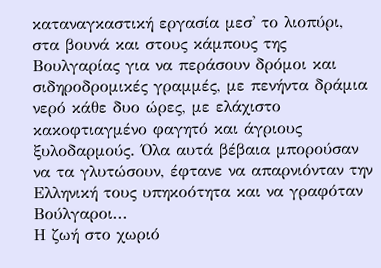καταναγκαστική εργασία μεσ' το λιοπύρι, στα βουνά και στους κάμπους της Βουλγαρίας για να περάσουν δρόμοι και σιδηροδρομικές γραμμές, με πενήντα δράμια νερό κάθε δυο ώρες, με ελάχιστο κακοφτιαγμένο φαγητό και άγριους ξυλοδαρμούς. Όλα αυτά βέβαια μπορούσαν να τα γλυτώσουν, έφτανε να απαρνιόνταν την Ελληνική τους υπηκοότητα και να γραφόταν Βούλγαροι...
Η ζωή στο χωριό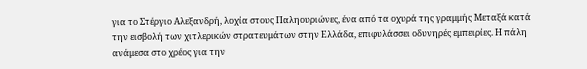για το Στέργιο Αλεξανδρή, λοχία στους Παληουριώνες, ένα από τα οχυρά της γραμμής Μεταξά κατά την εισβολή των χιτλερικών στρατευμάτων στην Ελλάδα, επιφυλάσσει οδυνηρές εμπειρίες. Η πάλη ανάμεσα στο χρέος για την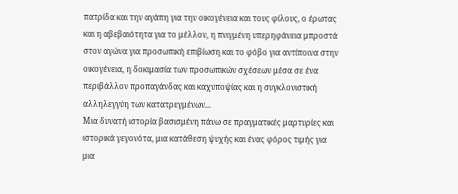πατρίδα και την αγάπη για την οικογένεια και τους φίλους, ο έρωτας και η αβεβαιότητα για το μέλλον, η πνιγμένη υπερηφάνεια μπροστά στον αγώνα για προσωπική επιβίωση και το φόβο για αντίποινα στην οικογένεια, η δοκιμασία των προσωπικών σχέσεων μέσα σε ένα περιβάλλον προπαγάνδας και καχυποψίας και η συγκλονιστική αλληλεγγύη των κατατρεγμένων...
Μια δυνατή ιστορία βασισμένη πάνω σε πραγματικές μαρτυρίες και ιστορικά γεγονότα, μια κατάθεση ψυχής και ένας φόρος τιμής για μια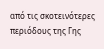από τις σκοτεινότερες περιόδους της Γης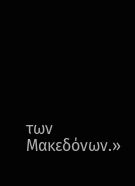των Μακεδόνων.»